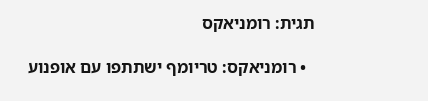תגית: רומניאקס

  • רומניאקס: טריומף ישתתפו עם אופנוע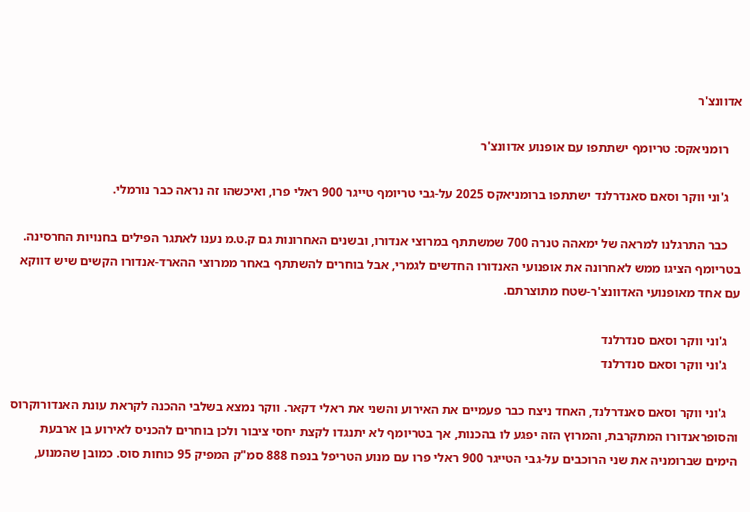אדוונצ'ר

    רומניאקס: טריומף ישתתפו עם אופנוע אדוונצ'ר

    ג'וני ווקר וסאם סאנדרלנד ישתתפו ברומניאקס 2025 על-גבי טריומף טייגר 900 ראלי פרו, ואיכשהו זה נראה כבר נורמלי.

    כבר התרגלנו למראה של ימאהה טנרה 700 שמשתתף במרוצי אנדורו, ובשנים האחרונות גם ק.ט.מ נענו לאתגר הפילים בחנויות החרסינה. בטריומף הציגו ממש לאחרונה את אופנועי האנדורו החדשים לגמרי, אבל בוחרים להשתתף באחר ממרוצי ההארד-אנדורו הקשים שיש דווקא עם אחד מאופנועי האדוונצ'ר-שטח מתוצרתם.

    ג'וני ווקר וסאם סנדרלנד
    ג'וני ווקר וסאם סנדרלנד

    ג'וני ווקר וסאם סאנדרלנד, האחד ניצח כבר פעמיים את האירוע והשני את ראלי דקאר. ווקר נמצא בשלבי ההכנה לקראת עונת האנדורוקרוס והסופראנדורו המתקרבת, והמרוץ הזה יפגע לו בהכנות, אך בטריומף לא יתנגדו לקצת יחסי ציבור ולכן בוחרים להכניס לאירוע בן ארבעת הימים שברומניה את שני הרוכבים על-גבי הטייגר 900 ראלי פרו עם מנוע הטריפל בנפח 888 סמ"ק המפיק 95 כוחות סוס. כמובן שהמנוע,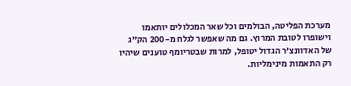מערכת הפליטה, הבולמים וכל שאר המכלולים יותאמו וישופרו לטובת המרוץ. גם מה שאפשר לגלח מ-200 הק"ג של האדוונצ'ר הגדול יטופל, למרות שבטריומף טוענים שיהיו רק התאמות מינימליות.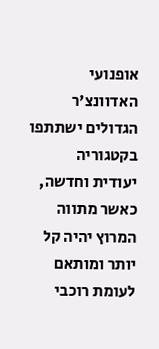אופנועי האדוונצ'ר הגדולים ישתתפו בקטגוריה יעודית וחדשה, כאשר מתווה המרוץ יהיה קל יותר ומותאם לעומת רוכבי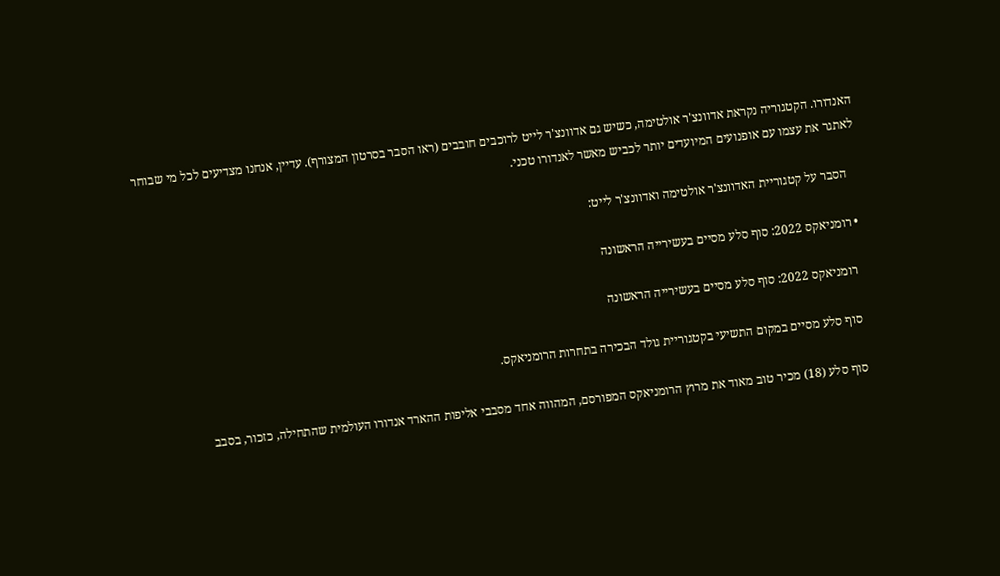האנדורו. הקטגוריה נקראת אדוונצ'ר אולטימה, כשיש גם אדוונצ'ר לייט לרוכבים חובבים (ראו הסבר בסרטון המצורף). עדיין, אנחנו מצדיעים לכל מי שבוחר לאתגר את עצמו עם אופנועים המיועדים יותר לכביש מאשר לאנדורו טכני.

    הסבר על קטגוריית האדוונצ'ר אולטימה ואדוונצ'ר לייט:

  • רומניאקס 2022: סוף סלע מסיים בעשירייה הראשונה

    רומניאקס 2022: סוף סלע מסיים בעשירייה הראשונה

    סוף סלע מסיים במקום התשיעי בקטגוריית גולד הבכירה בתחרות הרומניאקס.

    סוף סלע (18) מכיר טוב מאוד את מרוץ הרומניאקס המפורסם, המהווה אחד מסבבי אליפות ההארד אנדורו העולמית שהתחילה, כזכור, בסבב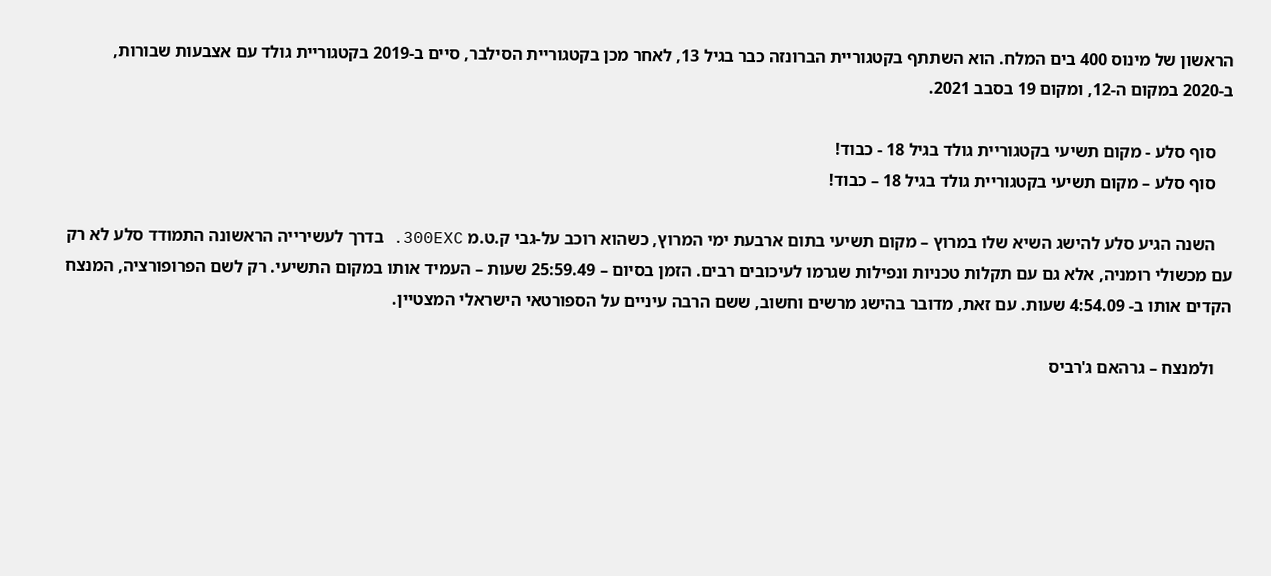הראשון של מינוס 400 בים המלח. הוא השתתף בקטגוריית הברונזה כבר בגיל 13, לאחר מכן בקטגוריית הסילבר, סיים ב-2019 בקטגוריית גולד עם אצבעות שבורות, ב-2020 במקום ה-12, ומקום 19 בסבב 2021.

    סוף סלע - מקום תשיעי בקטגוריית גולד בגיל 18 - כבוד!
    סוף סלע – מקום תשיעי בקטגוריית גולד בגיל 18 – כבוד!

    השנה הגיע סלע להישג השיא שלו במרוץ – מקום תשיעי בתום ארבעת ימי המרוץ, כשהוא רוכב על-גבי ק.ט.מ 300EXC. בדרך לעשירייה הראשונה התמודד סלע לא רק עם מכשולי רומניה, אלא גם עם תקלות טכניות ונפילות שגרמו לעיכובים רבים. הזמן בסיום – 25:59.49 שעות – העמיד אותו במקום התשיעי. רק לשם הפרופורציה, המנצח הקדים אותו ב- 4:54.09 שעות. עם זאת, מדובר בהישג מרשים וחשוב, ששם הרבה עיניים על הספורטאי הישראלי המצטיין.

    ולמנצח – גרהאם ג'רביס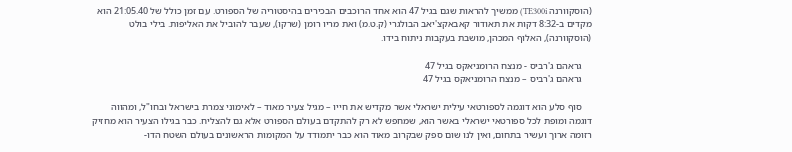(הוסקוורנה TE300i) ממשיך להראות שגם בגיל 47 הוא אחד הרוכבים הבכירים בהיסטוריה של הספורט. עם זמן כולל של 21:05.40 הוא מקדים ב-8:32 דקות את תאודור קאבאקצ'יאב הבולגרי (ק.ט.מ) ואת מריו רומן (שרקו), שעבר להוביל את האליפות. בילי בולט (הוסקוורנה), האלוף המכהן, מושבת בעקבות ניתוח בידו.

    גראהם ג'רביס - מנצח הרומניאקס בגיל 47
    גראהם ג'רביס – מנצח הרומניאקס בגיל 47

    סוף סלע הוא דוגמה לספורטאי עילית ישראלי אשר מקדיש את חייו – מגיל צעיר מאוד – לאימוני צמרת בישראל ובחו"ל, ומהווה דוגמה ומופת לכל ספורטאי ישראלי באשר הוא, שמחפש לא רק להתקדם בעולם הספורט אלא גם להצליח. כבר בגילו הצעיר הוא מחזיק רזומה ארוך ועשיר בתחום, ואין לנו שום ספק שבקרוב מאוד הוא כבר יתמודד על המקומות הראשונים בעולם השטח הדו-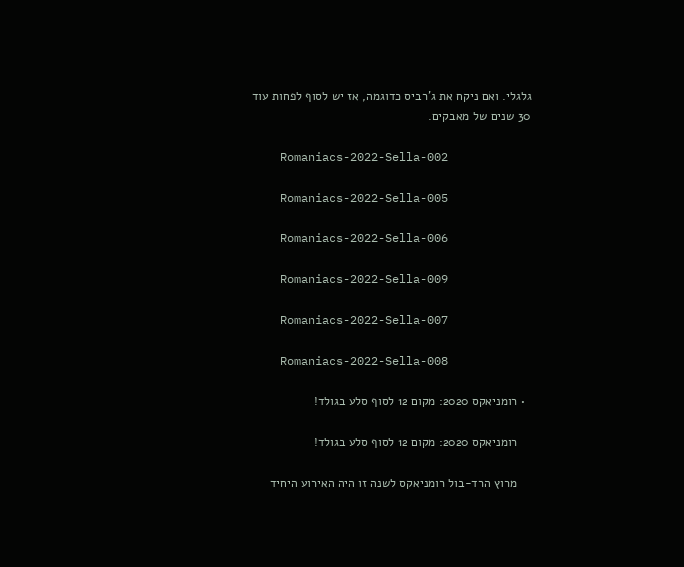גלגלי. ואם ניקח את ג'רביס כדוגמה, אז יש לסוף לפחות עוד 30 שנים של מאבקים.

    Romaniacs-2022-Sella-002

    Romaniacs-2022-Sella-005

    Romaniacs-2022-Sella-006

    Romaniacs-2022-Sella-009

    Romaniacs-2022-Sella-007

    Romaniacs-2022-Sella-008

  • רומניאקס 2020: מקום 12 לסוף סלע בגולד!

    רומניאקס 2020: מקום 12 לסוף סלע בגולד!

    מרוץ הרד-בול רומניאקס לשנה זו היה האירוע היחיד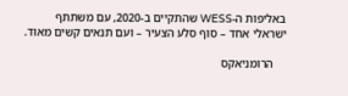באליפות ה-WESS שהתקיים ב-2020, עם משתתף ישראלי אחד – סוף סלע הצעיר – ועם תנאים קשים מאוד.

    הרומניאקס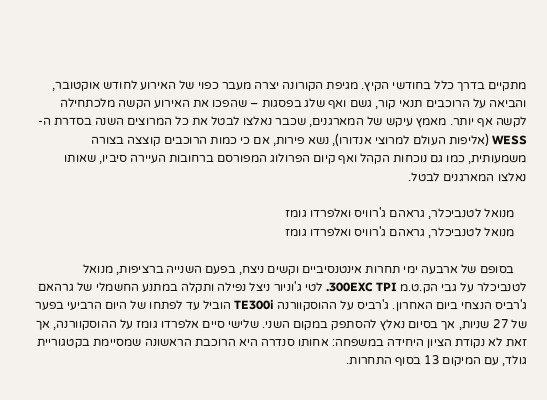מתקיים בדרך כלל בחודשי הקיץ. מגיפת הקורונה יצרה מעבר כפוי של האירוע לחודש אוקטובר, והביאה על הרוכבים תנאי קור, גשם ואף שלג בפסגות – שהפכו את האירוע הקשה מלכתחילה לקשה אף יותר. מאמץ עיקש של המארגנים, שכבר נאלצו לבטל את כל המרוצים השנה בסדרת ה-WESS (אליפות העולם למרוצי אנדורו), נשא פירות, אם כי כמות הרוכבים קוצצה בצורה משמעותית, כמו גם נוכחות הקהל ואף קיום הפרולוג המפורסם ברחובות העיירה סיביו, שאותו נאלצו המארגנים לבטל.

    מנואל לטנביכלר, גראהם ג'רוויס ואלפרדו גומז
    מנואל לטנביכלר, גראהם ג'רוויס ואלפרדו גומז

    בסופם של ארבעה ימי תחרות אינטנסיביים וקשים ניצח, בפעם השנייה ברציפות, מנואל לטנביכלר על גבי הק.ט.מ 300EXC TPI. לטי ג'וניור ניצל נפילה ותקלה במתנע החשמלי של גרהאם ג'רביס הנצחי ביום האחרון. ג'רביס על ההוסקוורנה TE300i הוביל עד לפתחו של היום הרביעי בפער של 27 שניות, אך בסיום נאלץ להסתפק במקום השני. שלישי סיים אלפרדו גומז על ההוסקוורנה, אך זאת לא נקודת הציון היחידה במשפחה: אחותו סנדרה היא הרוכבת הראשונה שמסיימת בקטגוריית גולד, עם המיקום 13 בסוף התחרות.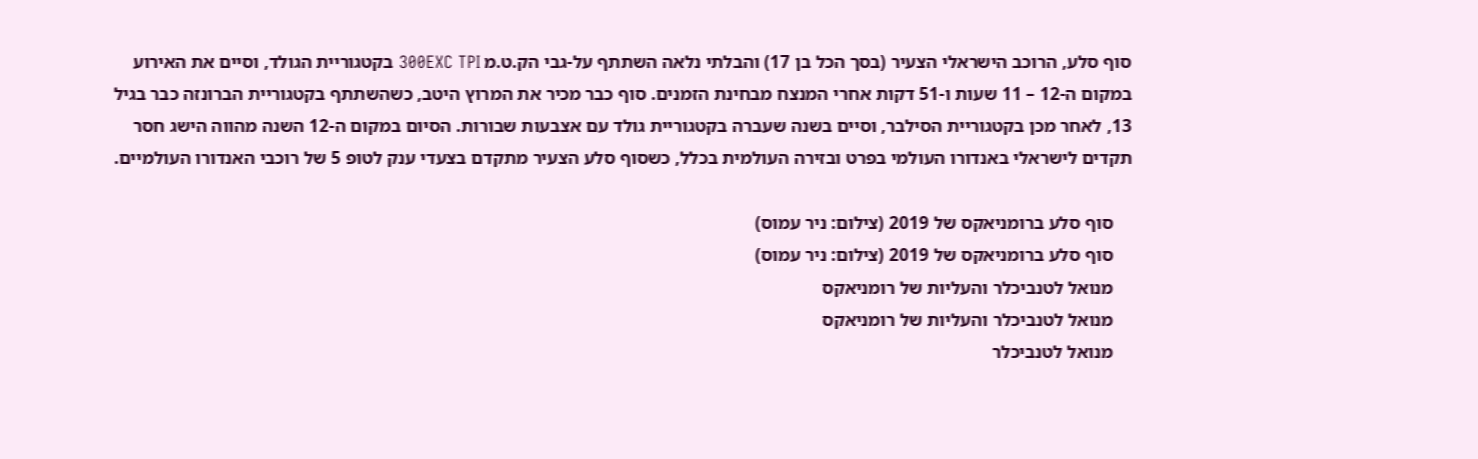סוף סלע, הרוכב הישראלי הצעיר (בסך הכל בן 17) והבלתי נלאה השתתף על-גבי הק.ט.מ 300EXC TPI בקטגוריית הגולד, וסיים את האירוע במקום ה-12 – 11 שעות ו-51 דקות אחרי המנצח מבחינת הזמנים. סוף כבר מכיר את המרוץ היטב, כשהשתתף בקטגוריית הברונזה כבר בגיל 13, לאחר מכן בקטגוריית הסילבר, וסיים בשנה שעברה בקטגוריית גולד עם אצבעות שבורות. הסיום במקום ה-12 השנה מהווה הישג חסר תקדים לישראלי באנדורו העולמי בפרט ובזירה העולמית בכלל, כשסוף סלע הצעיר מתקדם בצעדי ענק לטופ 5 של רוכבי האנדורו העולמיים.

    סוף סלע ברומניאקס של 2019 (צילום: ניר עמוס)
    סוף סלע ברומניאקס של 2019 (צילום: ניר עמוס)
    מנואל לטנביכלר והעליות של רומניאקס
    מנואל לטנביכלר והעליות של רומניאקס
    מנואל לטנביכלר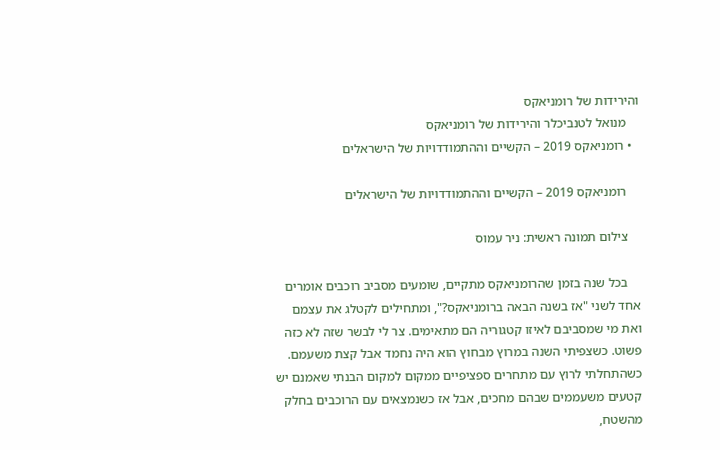והירידות של רומניאקס
    מנואל לטנביכלר והירידות של רומניאקס
  • רומניאקס 2019 – הקשיים וההתמודדויות של הישראלים

    רומניאקס 2019 – הקשיים וההתמודדויות של הישראלים

    צילום תמונה ראשית: ניר עמוס

    בכל שנה בזמן שהרומניאקס מתקיים, שומעים מסביב רוכבים אומרים אחד לשני "אז בשנה הבאה ברומניאקס?", ומתחילים לקטלג את עצמם ואת מי שמסביבם לאיזו קטגוריה הם מתאימים. צר לי לבשר שזה לא כזה פשוט. כשצפיתי השנה במרוץ מבחוץ הוא היה נחמד אבל קצת משעמם. כשהתחלתי לרוץ עם מתחרים ספציפיים ממקום למקום הבנתי שאמנם יש קטעים משעממים שבהם מחכים, אבל אז כשנמצאים עם הרוכבים בחלק מהשטח,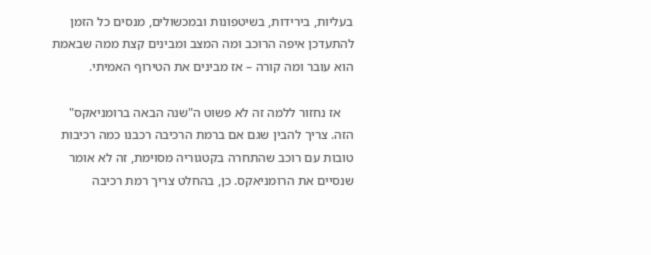בעליות, בירידות, בשיטפונות ובמכשולים, מנסים כל הזמן להתעדכן איפה הרוכב ומה המצב ומבינים קצת ממה שבאמת הוא עובר ומה קורה – אז מבינים את הטירוף האמיתי.

    אז נחזור ללמה זה לא פשוט ה"שנה הבאה ברומניאקס" הזה. צריך להבין שגם אם ברמת הרכיבה רכבנו כמה רכיבות טובות עם רוכב שהתחרה בקטגוריה מסוימת, זה לא אומר שנסיים את הרומניאקס. כן, בהחלט צריך רמת רכיבה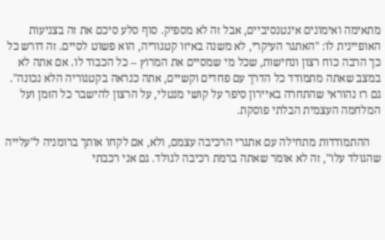מתאימה ואימונים אינטנסיביים, אבל זה לא מספיק. סוף סלע סיכם את זה בצניעות האופיינית לו: "האתגר העיקרי, לא משנה באיזו קטגוריה, הוא פשוט לסיים. זה דורש כל כך הרבה כוח רצון ונחישות, שכל מי שמסיים את המרוץ – כל הכבוד לו. אם אתה לא במצב שאתה מתמודד כל הדרך עם פחדים וקשיים, אתה כנראה בקטגוריה הלא נכונה". גם רז נהוראי שהתחרה באיירון סיפר על קושי מנטלי, על הרצון להישבר כל הזמן ועל המלחמה העצמית הבלתי פוסקת.

    ההתמודדות מתחילה עם אתגרי הרכיבה עצמם, ולא, אם לקחו אותך ברומניה ל"עלייה שהגולד עלו", זה לא אומר שאתה ברמת רכיבה לגולד. גם אני רכבתי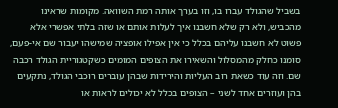בשביל שהגולד עברו בו, וזו בערך אותה רמת השוואה. מקומות שראינו מהכביש, ולא רק שלא חשבנו איך לעלות אותם או שזה בלתי אפשרי אלא פשוט לא חשבנו עליהם בכלל כי אין אפילו אופציה שמישהו יעבור שם אי-פעם, סומנו כחלק מהמסלול והשאירו את הצופים המומים כשקטגוריית הגולד רכבה שם. וזה עוד כשאת רוב העליות והירידות שבהן עוברים רוכבי הגולד, נתקעים בהן ועוזרים אחד לשני – הצופים בכלל לא יכולים לראות או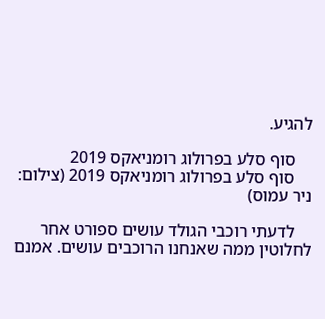להגיע.

    סוף סלע בפרולוג רומניאקס 2019
    סוף סלע בפרולוג רומניאקס 2019 (צילום: ניר עמוס)

    לדעתי רוכבי הגולד עושים ספורט אחר לחלוטין ממה שאנחנו הרוכבים עושים. אמנם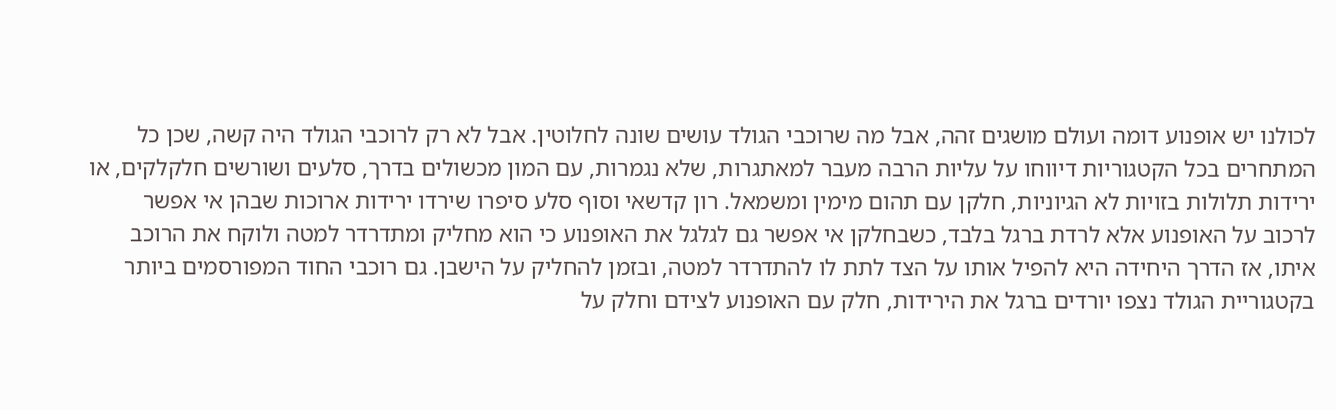לכולנו יש אופנוע דומה ועולם מושגים זהה, אבל מה שרוכבי הגולד עושים שונה לחלוטין. אבל לא רק לרוכבי הגולד היה קשה, שכן כל המתחרים בכל הקטגוריות דיווחו על עליות הרבה מעבר למאתגרות, שלא נגמרות, עם המון מכשולים בדרך, סלעים ושורשים חלקלקים, או ירידות תלולות בזויות לא הגיוניות, חלקן עם תהום מימין ומשמאל. רון קדשאי וסוף סלע סיפרו שירדו ירידות ארוכות שבהן אי אפשר לרכוב על האופנוע אלא לרדת ברגל בלבד, כשבחלקן אי אפשר גם לגלגל את האופנוע כי הוא מחליק ומתדרדר למטה ולוקח את הרוכב איתו, אז הדרך היחידה היא להפיל אותו על הצד לתת לו להתדרדר למטה, ובזמן להחליק על הישבן. גם רוכבי החוד המפורסמים ביותר בקטגוריית הגולד נצפו יורדים ברגל את הירידות, חלק עם האופנוע לצידם וחלק על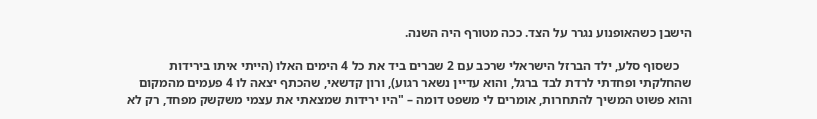הישבן כשהאופנוע נגרר על הצד. ככה מטורף היה השנה.

    כשסוף סלע, ילד הברזל הישראלי שרכב עם 2 שברים ביד את כל 4 הימים האלו (הייתי איתו בירידות שהחלקתי ופחדתי לרדת לבד ברגל, והוא עדיין נשאר רגוע), ורון קדשאי, שהכתף יצאה לו 4 פעמים מהמקום והוא פשוט המשיך להתחרות, אומרים לי משפט דומה – "היו ירידות שמצאתי את עצמי משקשק מפחד, רק לא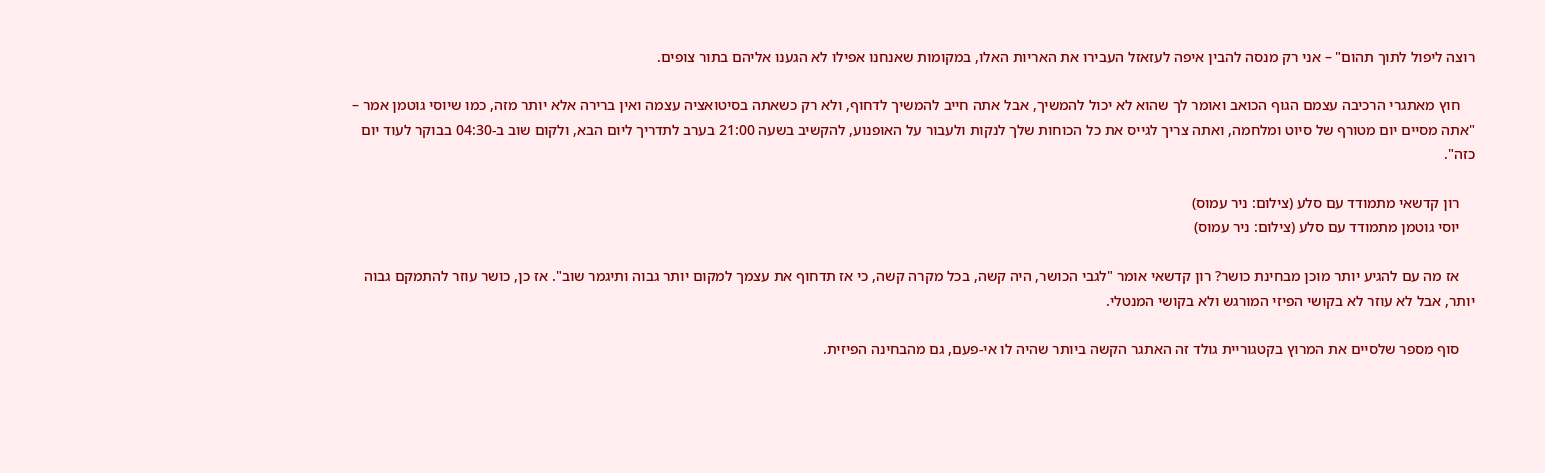רוצה ליפול לתוך תהום" – אני רק מנסה להבין איפה לעזאזל העבירו את האריות האלו, במקומות שאנחנו אפילו לא הגענו אליהם בתור צופים.

    חוץ מאתגרי הרכיבה עצמם הגוף הכואב ואומר לך שהוא לא יכול להמשיך, אבל אתה חייב להמשיך לדחוף, ולא רק כשאתה בסיטואציה עצמה ואין ברירה אלא יותר מזה, כמו שיוסי גוטמן אמר – "אתה מסיים יום מטורף של סיוט ומלחמה, ואתה צריך לגייס את כל הכוחות שלך לנקות ולעבור על האופנוע, להקשיב בשעה 21:00 בערב לתדריך ליום הבא, ולקום שוב ב-04:30 בבוקר לעוד יום כזה".

    רון קדשאי מתמודד עם סלע (צילום: ניר עמוס)
    יוסי גוטמן מתמודד עם סלע (צילום: ניר עמוס)

    אז מה עם להגיע יותר מוכן מבחינת כושר? רון קדשאי אומר "לגבי הכושר, היה קשה, בכל מקרה קשה, כי אז תדחוף את עצמך למקום יותר גבוה ותיגמר שוב". אז כן, כושר עוזר להתמקם גבוה יותר, אבל לא עוזר לא בקושי הפיזי המורגש ולא בקושי המנטלי.

    סוף מספר שלסיים את המרוץ בקטגוריית גולד זה האתגר הקשה ביותר שהיה לו אי-פעם, גם מהבחינה הפיזית.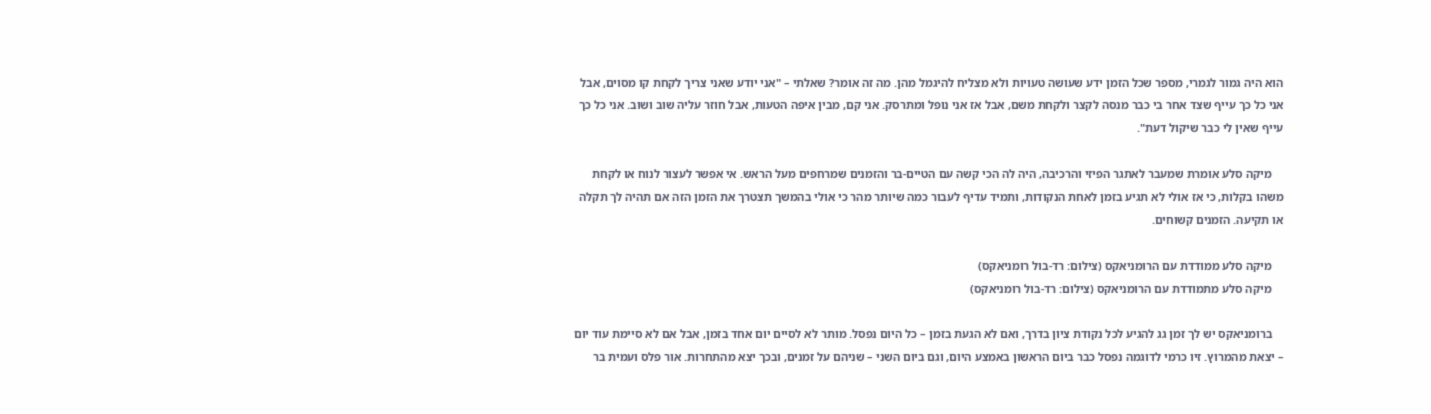הוא היה גמור לגמרי, מספר שכל הזמן ידע שעושה טעויות ולא מצליח להיגמל מהן. מה זה אומר? שאלתי – "אני יודע שאני צריך לקחת קו מסוים, אבל אני כל כך עייף שצד אחר בי כבר מנסה לקצר ולקחת משם, אבל אז אני נופל ומתרסק. אני קם, מבין איפה הטעות, אבל חוזר עליה שוב ושוב. אני כל כך עייף שאין לי כבר שיקול דעת".

    מיקה סלע אומרת שמעבר לאתגר הפיזי והרכיבה, היה לה הכי קשה עם הטיים-בר והזמנים שמרחפים מעל הראש. אי אפשר לעצור לנוח או לקחת משהו בקלות, כי אז אולי לא תגיע בזמן לאחת הנקודות, ותמיד עדיף לעבור כמה שיותר מהר כי אולי בהמשך תצטרך את הזמן הזה אם תהיה לך תקלה או תקיעה. הזמנים קשוחים.

    מיקה סלע ממודדת עם הרומניאקס (צילום: רד-בול רומניאקס)
    מיקה סלע מתמודדת עם הרומניאקס (צילום: רד-בול רומניאקס)

    ברומניאקס יש לך זמן גג להגיע לכל נקודת ציון בדרך, ואם לא הגעת בזמן – כל היום נפסל. מותר לא לסיים יום אחד בזמן, אבל אם לא סיימת עוד יום – יצאת מהמרוץ. זיו כרמי לדוגמה נפסל כבר ביום הראשון באמצע היום, וגם ביום השני – שניהם על זמנים, ובכך יצא מהתחרות. אור פלס ועמית בר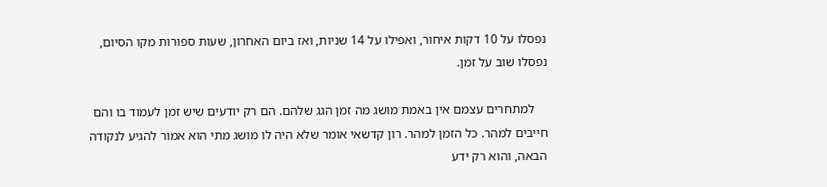נפסלו על 10 דקות איחור, ואפילו על 14 שניות, ואז ביום האחרון, שעות ספורות מקו הסיום, נפסלו שוב על זמן.

    למתחרים עצמם אין באמת מושג מה זמן הגג שלהם. הם רק יודעים שיש זמן לעמוד בו והם חייבים למהר. כל הזמן למהר. רון קדשאי אומר שלא היה לו מושג מתי הוא אמור להגיע לנקודה הבאה, והוא רק ידע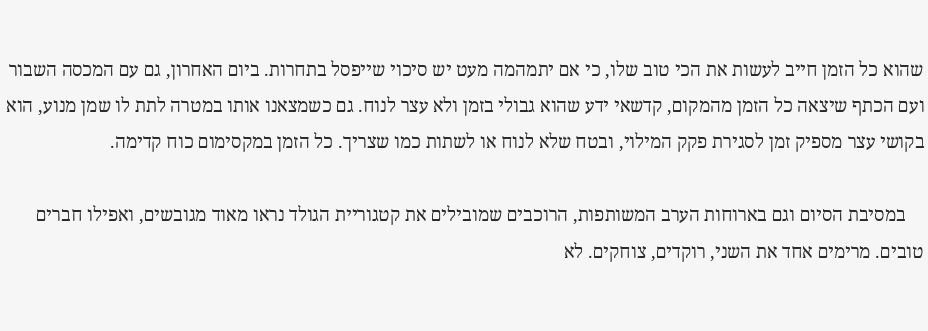שהוא כל הזמן חייב לעשות את הכי טוב שלו, כי אם יתמהמה מעט יש סיכוי שייפסל בתחרות. ביום האחרון, גם עם המכסה השבור ועם הכתף שיצאה כל הזמן מהמקום, קדשאי ידע שהוא גבולי בזמן ולא עצר לנוח. גם כשמצאנו אותו במטרה לתת לו שמן מנוע, הוא בקושי עצר מספיק זמן לסגירת פקק המילוי, ובטח שלא לנוח או לשתות כמו שצריך. כל הזמן במקסימום כוח קדימה.

    במסיבת הסיום וגם בארוחות הערב המשותפות, הרוכבים שמובילים את קטגוריית הגולד נראו מאוד מגובשים, ואפילו חברים טובים. מרימים אחד את השני, רוקדים, צוחקים. לא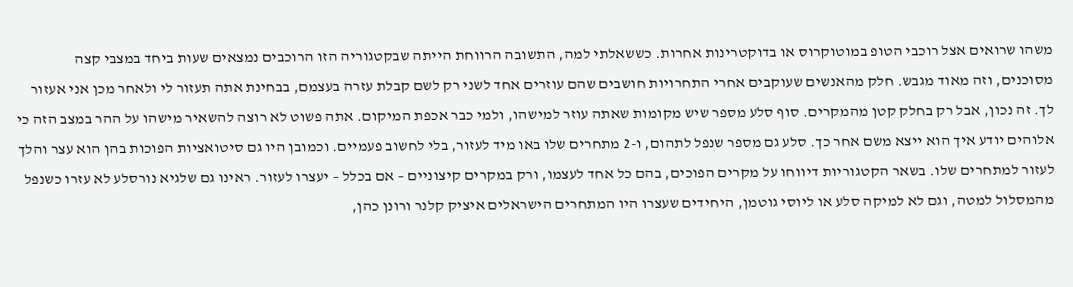משהו שרואים אצל רוכבי הטופ במוטוקרוס או בדוקטרינות אחרות. כששאלתי למה, התשובה הרווחת הייתה שבקטגוריה הזו הרוכבים נמצאים שעות ביחד במצבי קצה מסוכנים, וזה מאוד מגבש. חלק מהאנשים שעוקבים אחרי התחרויות חושבים שהם עוזרים אחד לשני רק לשם קבלת עזרה בעצמם, בבחינת אתה תעזור לי ולאחר מכן אני אעזור לך. זה נכון, אבל רק בחלק קטן מהמקרים. סוף סלע מספר שיש מקומות שאתה עוזר למישהו, ולמי כבר אכפת המיקום. אתה פשוט לא רוצה להשאיר מישהו על ההר במצב הזה כי אלוהים יודע איך הוא ייצא משם אחר כך. סלע גם מספר שנפל לתהום, ו-2 מתחרים שלו באו מיד לעזור, בלי לחשוב פעמיים. וכמובן היו גם סיטואציות הפוכות בהן הוא עצר והלך לעזור למתחרים שלו. בשאר הקטגוריות דיווחו על מקרים הפוכים, בהם כל אחד לעצמו, ורק במקרים קיצוניים – אם בכלל – יעצרו לעזור. ראינו גם שלגיא נורסלע לא עזרו כשנפל מהמסלול למטה, וגם לא למיקה סלע או ליוסי גוטמן, היחידים שעצרו היו המתחרים הישראלים איציק קלנר ורונן כהן,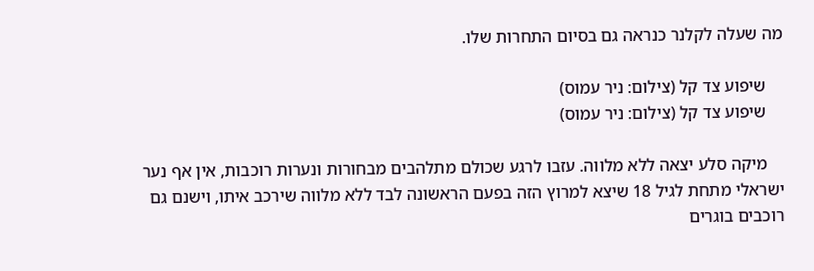מה שעלה לקלנר כנראה גם בסיום התחרות שלו.

    שיפוע צד קל (צילום: ניר עמוס)
    שיפוע צד קל (צילום: ניר עמוס)

    מיקה סלע יצאה ללא מלווה. עזבו לרגע שכולם מתלהבים מבחורות ונערות רוכבות, אין אף נער ישראלי מתחת לגיל 18 שיצא למרוץ הזה בפעם הראשונה לבד ללא מלווה שירכב איתו, וישנם גם רוכבים בוגרים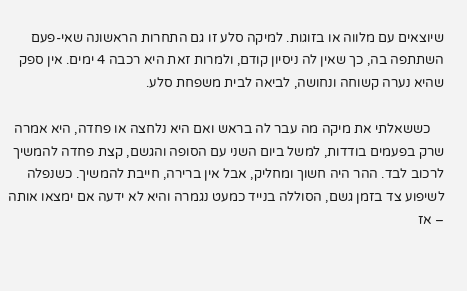שיוצאים עם מלווה או בזוגות. למיקה סלע זו גם התחרות הראשונה שאי-פעם השתתפה בה, כך שאין לה ניסיון קודם, ולמרות זאת היא רכבה 4 ימים. אין ספק שהיא נערה קשוחה ונחושה, לביאה לבית משפחת סלע.

    כששאלתי את מיקה מה עבר לה בראש ואם היא נלחצה או פחדה, היא אמרה שרק בפעמים בודדות, למשל ביום השני עם הסופה והגשם, קצת פחדה להמשיך לרכוב לבד. ההר היה חשוך ומחליק, אבל אין ברירה, חייבת להמשיך. כשנפלה לשיפוע צד בזמן גשם, הסוללה בנייד כמעט נגמרה והיא לא ידעה אם ימצאו אותה – אז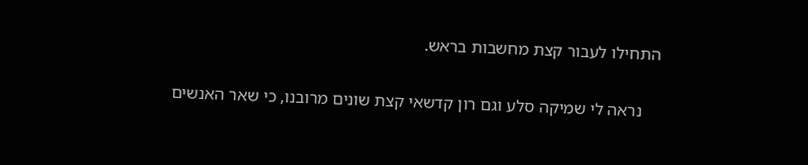התחילו לעבור קצת מחשבות בראש.

    נראה לי שמיקה סלע וגם רון קדשאי קצת שונים מרובנו, כי שאר האנשים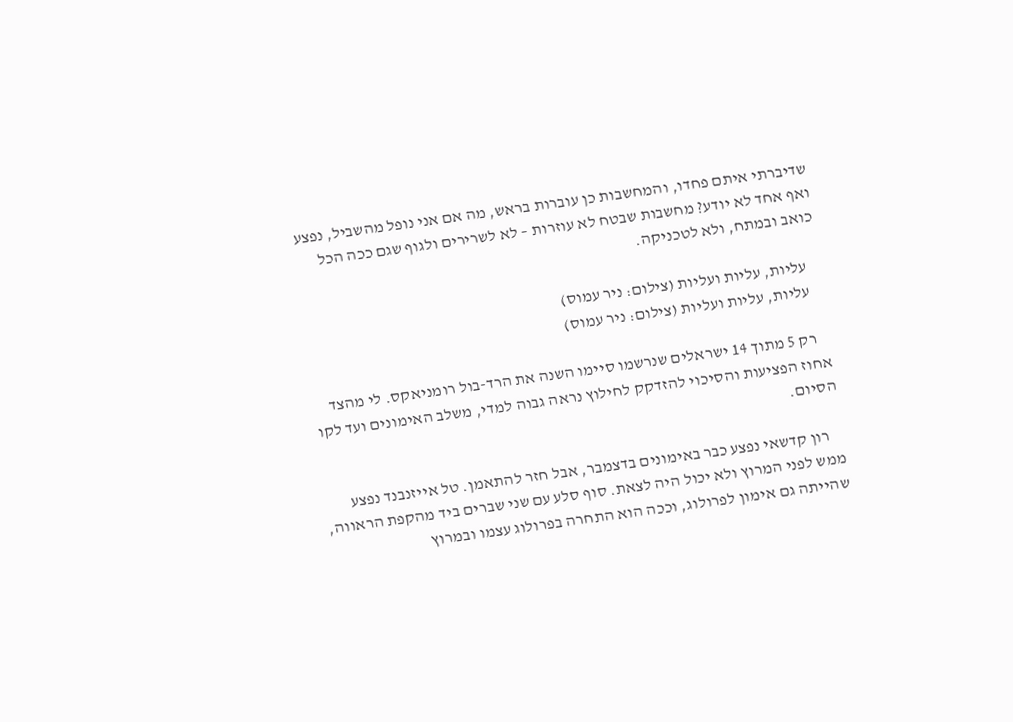שדיברתי איתם פחדו, והמחשבות כן עוברות בראש, מה אם אני נופל מהשביל, נפצע ואף אחד לא יודע? מחשבות שבטח לא עוזרות – לא לשרירים ולגוף שגם ככה הכל כואב ובמתח, ולא לטכניקה.

    עליות, עליות ועליות (צילום: ניר עמוס)
    עליות, עליות ועליות (צילום: ניר עמוס)

    רק 5 מתוך 14 ישראלים שנרשמו סיימו השנה את הרד-בול רומניאקס. לי מהצד אחוז הפציעות והסיכוי להזדקק לחילוץ נראה גבוה למדי, משלב האימונים ועד לקו הסיום.

    רון קדשאי נפצע כבר באימונים בדצמבר, אבל חזר להתאמן. טל אייזנבנד נפצע ממש לפני המרוץ ולא יכול היה לצאת. סוף סלע עם שני שברים ביד מהקפת הראווה, שהייתה גם אימון לפרולוג, וככה הוא התחרה בפרולוג עצמו ובמרוץ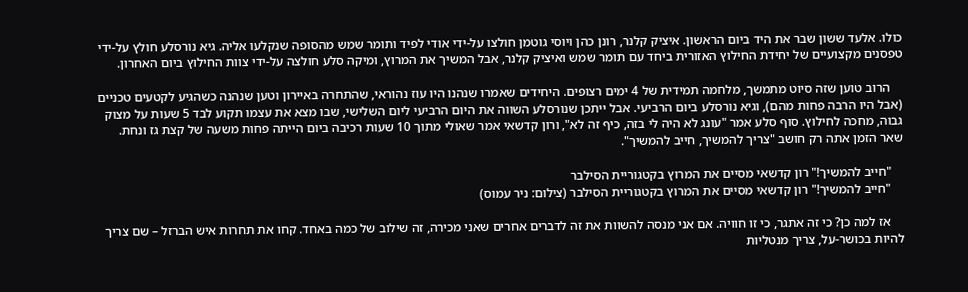כולו. אלעד ששון שבר את היד ביום הראשון. איציק קלנר, רונן כהן ויוסי גוטמן חולצו על-ידי אודי לפיד ותומר שמש מהסופה שנקלעו אליה. גיא נורסלע חולץ על-ידי טפסנים מקצועיים של יחידת החילוץ האזורית ביחד עם תומר שמש ואיציק קלנר, אבל המשיך את המרוץ, ומיקה סלע חולצה על-ידי צוות החילוץ ביום האחרון.

    הרוב טוען שזה סיוט מתמשך, מלחמה תמידית של 4 ימים רצופים. היחידים שאמרו שנהנו היו עוז נהוראי, שהתחרה באיירון וטען שנהנה כשהגיע לקטעים טכניים (אבל היו הרבה פחות מהם), וגיא נורסלע ביום הרביעי. אבל ייתכן שנורסלע השווה את היום הרביעי ליום השלישי, שבו מצא את עצמו תקוע לבד 5 שעות על מצוק גבוה, מחכה לחילוץ. סוף סלע אמר "עונג לא היה לי בזה, כיף זה לא", ורון קדשאי אמר שאולי מתוך 10 שעות רכיבה ביום הייתה פחות משעה של קצת גז ונחת. שאר הזמן אתה רק חושב "צריך להמשיך, חייב להמשיך".

    "חייב להמשיך!" רון קדשאי מסיים את המרוץ בקטגוריית הסילבר
    "חייב להמשיך!" רון קדשאי מסיים את המרוץ בקטגוריית הסילבר (צילום: ניר עמוס)

    אז למה כן? כי זה אתגר, כי זו חוויה. אם אני מנסה להשוות את זה לדברים אחרים שאני מכירה, זה שילוב של כמה באחד. קחו את תחרות איש הברזל – שם צריך להיות בכושר-על, צריך מנטליות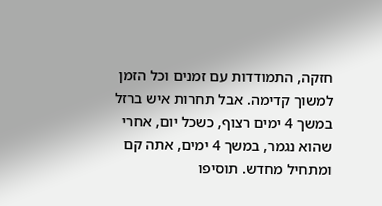חזקה, התמודדות עם זמנים וכל הזמן למשוך קדימה. אבל תחרות איש ברזל  במשך 4 ימים רצוף, כשכל יום, אחרי שהוא נגמר, במשך 4 ימים, אתה קם ומתחיל מחדש. תוסיפו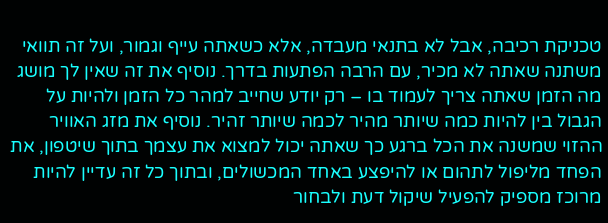טכניקת רכיבה, אבל לא בתנאי מעבדה, אלא כשאתה עייף וגמור, ועל זה תוואי משתנה שאתה לא מכיר, עם הרבה הפתעות בדרך. נוסיף את זה שאין לך מושג מה הזמן שאתה צריך לעמוד בו – רק יודע שחייב למהר כל הזמן ולהיות על הגבול בין להיות כמה שיותר מהיר לכמה שיותר זהיר. נוסיף את מזג האוויר ההזוי שמשנה את הכל ברגע כך שאתה יכול למצוא את עצמך בתוך שיטפון, את הפחד מליפול לתהום או להיפצע באחד המכשולים, ובתוך כל זה עדיין להיות מרוכז מספיק להפעיל שיקול דעת ולבחור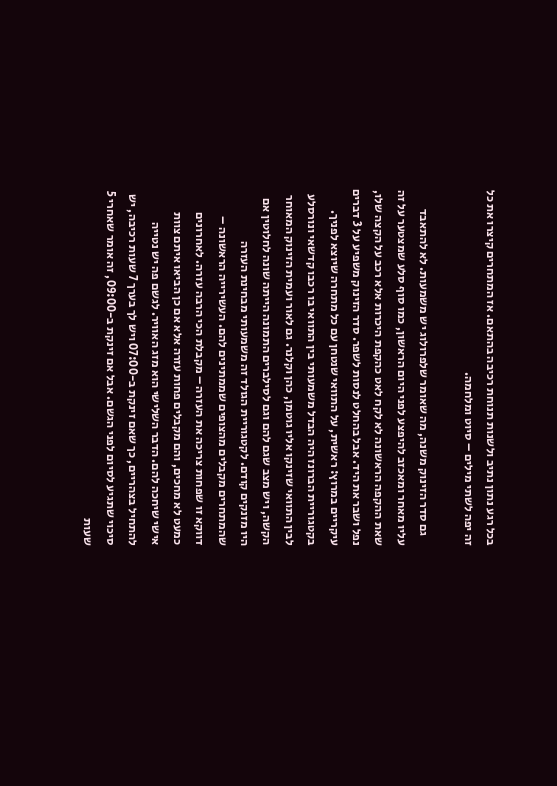בכל רגע נתון נתיב ולשנות תנוחת רכיבה בהתאם. אז המתחרים קיצרו את כל זה יפה לשתי מילים – סיוט ומלחמה.

    גם סדר הזינוק משנה, מה שאומר שלפרולוג יש משמעות. לא להתאבד עליו מאחר ומאכזב להיפצע לפני היום הראשון, כמו סוף סלע שמצטער על זה שאת ההקפה הראשונה לא לקח לאט כהקפת היכרות אלא רכב על הקצה שלו, נפל ושבר את היד. אבל בהחלט לנסות לשפר. סדר הזינוק משפיע על 3 דברים עיקריים במרוץ: ראשית, על התוואי שנטחן עם כל מתחרה שיוצא לפניך. בקטגוריית הברונז היה הבדל משמעותי בין התוואי בו רכבו קדשאי ונורסלע לבין התוואי שזינקו אליו גוטמן, כהן וקלנר. גם לאור ועמית הזינוק המאוחר הקשה, ויש מצב שגם להם וגם לסילברים התמונה הייתה שונה לחלוטין אם היו מזנקים קודם. לקטגוריית הגולד זה משמעותי מבחינת העזרה שהמתחרים מקבלים מהצופים שממתינים להם. העשירייה הראשונה – דווקא זו שפחות צריכה את העזרה – מקבלת הכי הרבה עזרה. לאחרונים כמעט לא מחכים, והם מקבלים פחות עזרה אלא אם כן הביאו איתם צוות אישי שיחכה להם. הדבר השלישי הוא מזג האוויר. לגשם פה יש נטייה להתחיל בצהריים, כך שאם זינקת ב-07:00 ויש לך בערך 7 שעות רכיבה, יש סיכוי שתגיע לסיום לפני הגשם. אבל אם זינקת ב-09:00, זה אומר שאחרי 5 שעות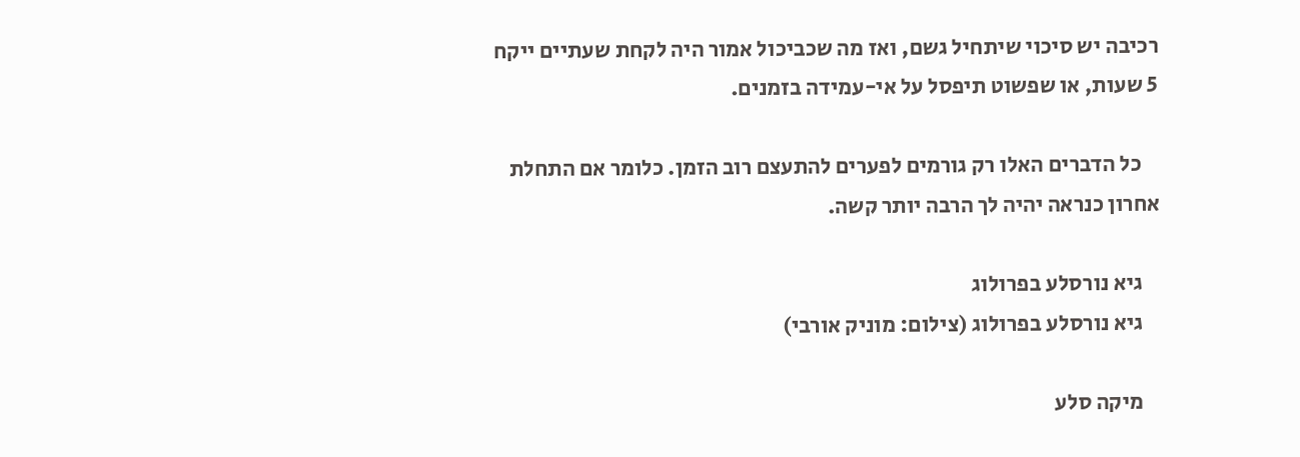רכיבה יש סיכוי שיתחיל גשם, ואז מה שכביכול אמור היה לקחת שעתיים ייקח 5 שעות, או שפשוט תיפסל על אי-עמידה בזמנים.

    כל הדברים האלו רק גורמים לפערים להתעצם רוב הזמן. כלומר אם התחלת אחרון כנראה יהיה לך הרבה יותר קשה.

    גיא נורסלע בפרולוג
    גיא נורסלע בפרולוג (צילום: מוניק אורבי)

    מיקה סלע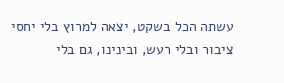עשתה הכל בשקט, יצאה למרוץ בלי יחסי ציבור ובלי רעש, ובינינו, גם בלי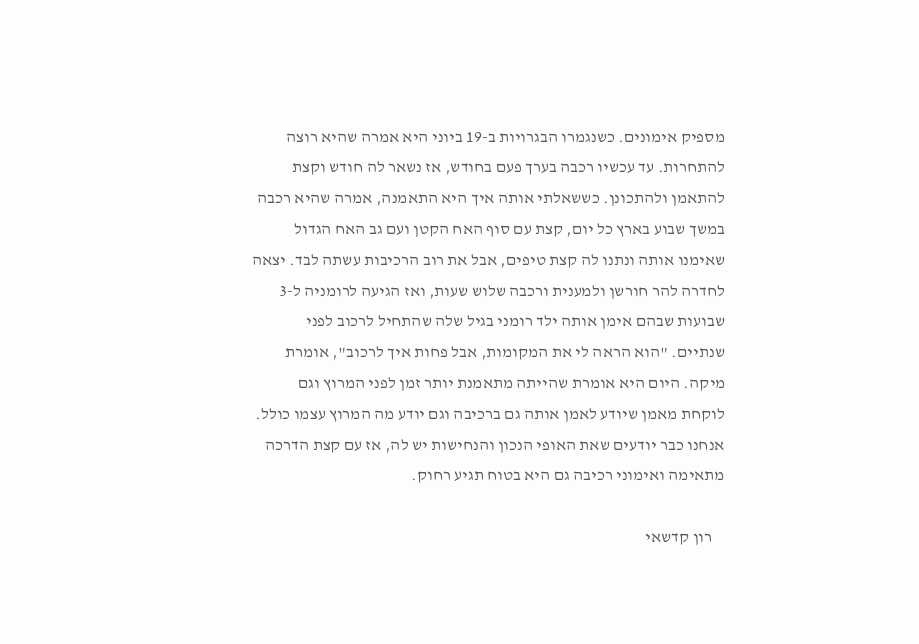מספיק אימונים. כשנגמרו הבגרויות ב-19 ביוני היא אמרה שהיא רוצה להתחרות. עד עכשיו רכבה בערך פעם בחודש, אז נשאר לה חודש וקצת להתאמן ולהתכונן. כששאלתי אותה איך היא התאמנה, אמרה שהיא רכבה במשך שבוע בארץ כל יום, קצת עם סוף האח הקטן ועם גב האח הגדול שאימנו אותה ונתנו לה קצת טיפים, אבל את רוב הרכיבות עשתה לבד. יצאה לחדרה להר חורשן ולמענית ורכבה שלוש שעות, ואז הגיעה לרומניה ל-3 שבועות שבהם אימן אותה ילד רומני בגיל שלה שהתחיל לרכוב לפני שנתיים. "הוא הראה לי את המקומות, אבל פחות איך לרכוב", אומרת מיקה. היום היא אומרת שהייתה מתאמנת יותר זמן לפני המרוץ וגם לוקחת מאמן שיודע לאמן אותה גם ברכיבה וגם יודע מה המרוץ עצמו כולל. אנחנו כבר יודעים שאת האופי הנכון והנחישות יש לה, אז עם קצת הדרכה מתאימה ואימוני רכיבה גם היא בטוח תגיע רחוק.

    רון קדשאי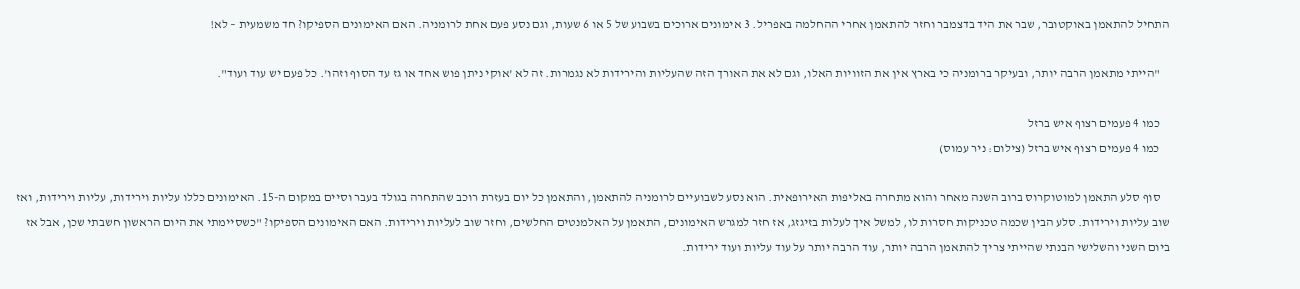התחיל להתאמן באוקטובר, שבר את היד בדצמבר וחזר להתאמן אחרי ההחלמה באפריל. 3 אימונים ארוכים בשבוע של 5 או 6 שעות, וגם נסע פעם אחת לרומניה. האם האימונים הספיקו? חד משמעית – לא!

    "הייתי מתאמן הרבה יותר, ובעיקר ברומניה כי בארץ אין את הזוויות האלו, וגם לא את האורך הזה שהעליות והירידות לא נגמרות. זה לא 'אוקי ניתן פוש אחד או גז עד הסוף וזהו'. כל פעם יש עוד ועוד".

    כמו 4 פעמים רצוף איש ברזל
    כמו 4 פעמים רצוף איש ברזל (צילום: ניר עמוס)

    סוף סלע התאמן למוטוקרוס ברוב השנה מאחר והוא מתחרה באליפות האירופאית. הוא נסע לשבועיים לרומניה להתאמן, והתאמן כל יום בעזרת רוכב שהתחרה בגולד בעבר וסיים במקום ה-15. האימונים כללו עליות וירידות, עליות וירידות, ואז שוב עליות וירידות. סלע הבין שכמה טכניקות חסרות לו, למשל איך לעלות בזיגזג, אז חזר למגרש האימונים, התאמן על האלמנטים החלשים, וחזר שוב לעליות וירידות. האם האימונים הספיקו? "כשסיימתי את היום הראשון חשבתי שכן, אבל אז ביום השני והשלישי הבנתי שהייתי צריך להתאמן הרבה יותר, עוד הרבה יותר על עוד עליות ועוד ירידות.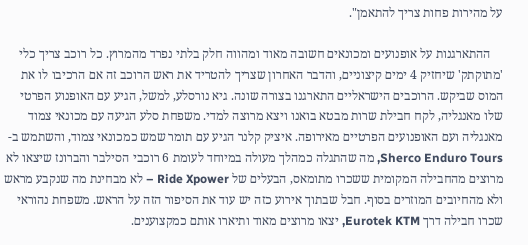על מהירות פחות צריך להתאמן".

    ההתארגנות על אופנועים ומכונאים חשובה מאוד ומהווה חלק בלתי נפרד מהמרוץ. כל רוכב צריך כלי 'מתוקתק' שיחזיק 4 ימים קיצוניים, והדבר האחרון שצריך להטריד את ראש הרוכב זה אם הרכיבו לו את המוס שביקש. הרוכבים הישראליים התארגנו בצורה שונה. גיא נורסלע, למשל, הגיע עם האופנוע הפרטי שלו מאנגליה, לקח חבילת שרות מבטא בואנו ויצא מרוצה למדי. משפחת סלע הגיעה עם מכונאי צמוד מאנגליה ועם האופנועים הפרטיים מאירופה. איציק קלנר הגיע עם תומר שמש כמכונאי צמוד, והשתמש ב-Sherco Enduro Tours, מה שהתגלה כמהלך מעולה במיוחד לעומת 6 רוכבי הסילבר והברונז שיצאו לא מרוצים מהחבילה המקומית ששכרו מתומאס, הבעלים של Ride Xpower – לא מבחינת מה שנקבע מראש ולא מהחיובים המוזרים בסוף. חבל שבתוך אירוע כזה יש עוד את הסיפור הזה על הראש. משפחת נהוראי שכרו חבילה דרך Eurotek KTM, יצאו מרוצים מאוד ותיארו אותם כמקצוענים.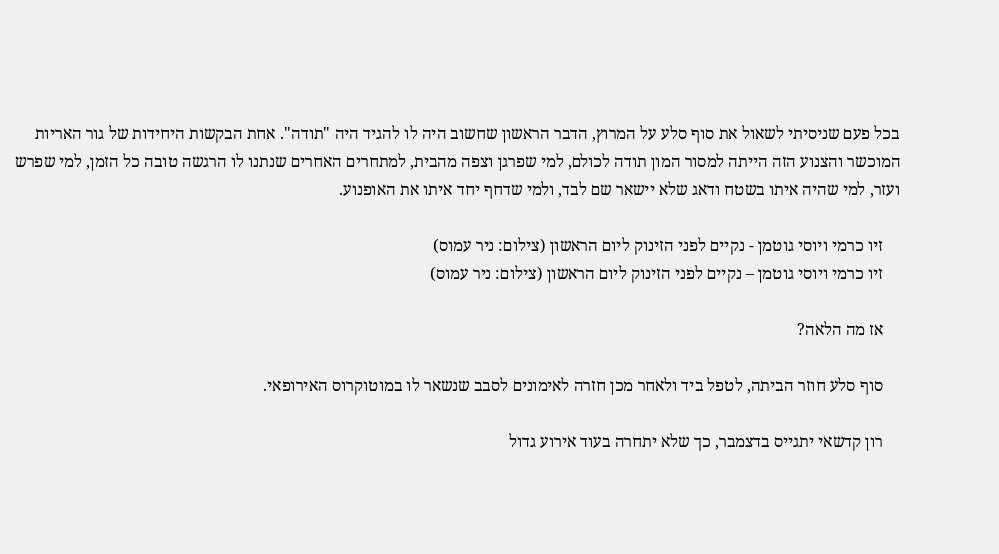בכל פעם שניסיתי לשאול את סוף סלע על המרוץ, הדבר הראשון שחשוב היה לו להגיד היה "תודה". אחת הבקשות היחידות של גור האריות המוכשר והצנוע הזה הייתה למסור המון תודה לכולם, למי שפרגן וצפה מהבית, למתחרים האחרים שנתנו לו הרגשה טובה כל הזמן, למי שפרש ועזר, למי שהיה איתו בשטח ודאג שלא יישאר שם לבד, ולמי שדחף יחד איתו את האופנוע.

    זיו כרמי ויוסי גוטמן - נקיים לפני הזינוק ליום הראשון (צילום: ניר עמוס)
    זיו כרמי ויוסי גוטמן – נקיים לפני הזינוק ליום הראשון (צילום: ניר עמוס)

    אז מה הלאה?

    סוף סלע חוזר הביתה, לטפל ביד ולאחר מכן חזרה לאימונים לסבב שנשאר לו במוטוקרוס האירופאי.

    רון קדשאי יתגייס בדצמבר, כך שלא יתחרה בעוד אירוע גדול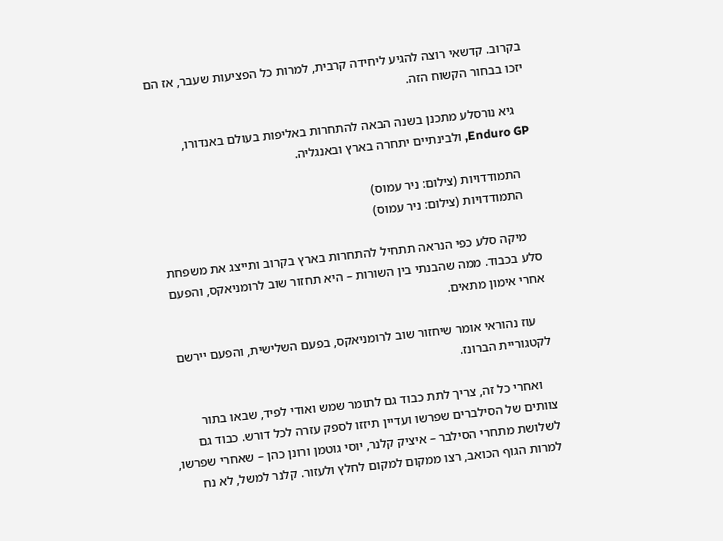בקרוב. קדשאי רוצה להגיע ליחידה קרבית, למרות כל הפציעות שעבר, אז הם יזכו בבחור הקשוח הזה.

    גיא נורסלע מתכנן בשנה הבאה להתחרות באליפות בעולם באנדורו, Enduro GP, ולבינתיים יתחרה בארץ ובאנגליה.

    התמודדויות (צילום: ניר עמוס)
    התמודדויות (צילום: ניר עמוס)

    מיקה סלע כפי הנראה תתחיל להתחרות בארץ בקרוב ותייצג את משפחת סלע בכבוד. ממה שהבנתי בין השורות – היא תחזור שוב לרומניאקס, והפעם אחרי אימון מתאים.

    עוז נהוראי אומר שיחזור שוב לרומניאקס, בפעם השלישית, והפעם יירשם לקטגוריית הברונז.

    ואחרי כל זה, צריך לתת כבוד גם לתומר שמש ואודי לפיד, שבאו בתור צוותים של הסילברים שפרשו ועדיין תיזזו לספק עזרה לכל דורש. כבוד גם לשלושת מתחרי הסילבר – איציק קלנר, יוסי גוטמן ורונן כהן – שאחרי שפרשו, למרות הגוף הכואב, רצו ממקום למקום לחלץ ולעזור. קלנר למשל, לא נח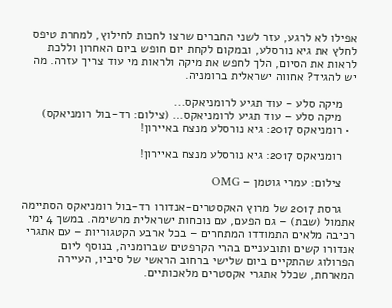אפילו לא לרגע, עזר לשני החברים שרצו לחכות לחילוץ, למחרת טיפס לחלץ את גיא נורסלע, ובמקום לקחת יום חופש ביום האחרון וללכת לראות את הסיום, הלך לחפש את מיקה ולראות מי עוד צריך עזרה. מה יש להגיד? אחווה ישראלית ברומניה.

    מיקה סלע - עוד תגיע לרומניאקס...
    מיקה סלע – עוד תגיע לרומניאקס… (צילום: רד-בול רומניאקס)
  • רומניאקס 2017: גיא נורסלע מנצח באיירון!

    רומניאקס 2017: גיא נורסלע מנצח באיירון!

    צילום: עמרי גוטמן – OMG

    גרסת 2017 של מרוץ האקסטרים-אנדורו רד-בול רומניאקס הסתיימה אתמול (שבת) – גם הפעם, עם נוכחות ישראלית מרשימה. במשך 4 ימי רכיבה מלאים התמודדו המתחרים – בכל ארבע הקטגוריות – עם אתגרי אנדורו קשים ותובעניים בהרי הקרפטים שברומניה, בנוסף ליום הפרולוג שהתקיים ביום שלישי ברחוב הראשי של סיביו, העיירה המארחת, שכלל אתגרי אקסטרים מלאכותיים.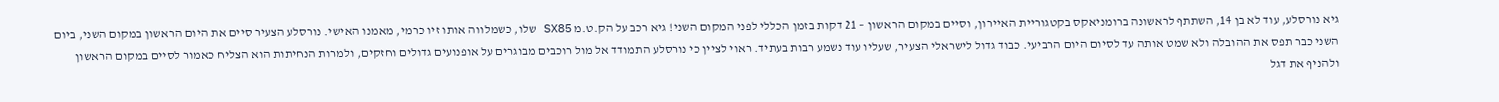גיא נורסלע, עוד לא בן 14, השתתף לראשונה ברומניאקס בקטגוריית האיירון, וסיים במקום הראשון – 21 דקות בזמן הכללי לפני המקום השני! גיא רכב על הק.ט.מ SX85 שלו, כשמלווה אותו זיו כרמי, מאמנו האישי. נורסלע הצעיר סיים את היום הראשון במקום השני, ביום השני כבר תפס את ההובלה ולא שמט אותה עד לסיום היום הרביעי. כבוד גדול לישראלי הצעיר, שעליו עוד נשמע רבות בעתיד. ראוי לציין כי נורסלע התמודד אל מול רוכבים מבוגרים על אופנועים גדולים וחזקים, ולמרות הנחיתות הוא הצליח כאמור לסיים במקום הראשון ולהניף את דגל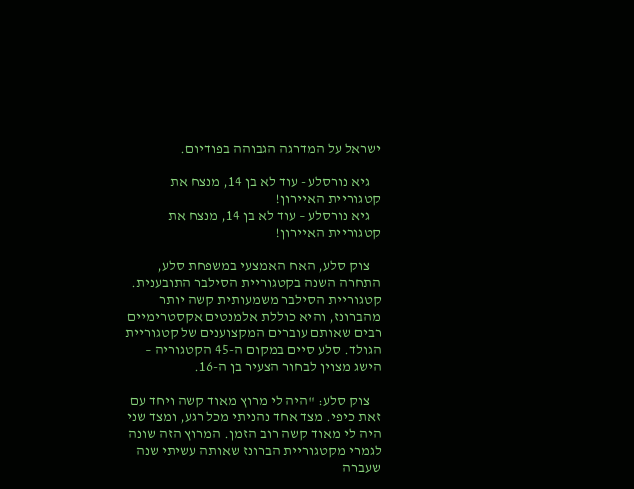ישראל על המדרגה הגבוהה בפודיום.

    גיא נורסלע - עוד לא בן 14, מנצח את קטגוריית האיירון!
    גיא נורסלע – עוד לא בן 14, מנצח את קטגוריית האיירון!

    צוק סלע, האח האמצעי במשפחת סלע, התחרה השנה בקטגוריית הסילבר התובענית. קטגוריית הסילבר משמעותית קשה יותר מהברונז, והיא כוללת אלמנטים אקסטרימיים רבים שאותם עוברים המקצוענים של קטגוריית הגולד. סלע סיים במקום ה-45 הקטגוריה – הישג מצוין לבחור הצעיר בן ה-16.

    צוק סלע: "היה לי מרוץ מאוד קשה ויחד עם זאת כיפי. מצד אחד נהניתי מכל רגע, ומצד שני היה לי מאוד קשה רוב הזמן. המרוץ הזה שונה לגמרי מקטגוריית הברונז שאותה עשיתי שנה שעברה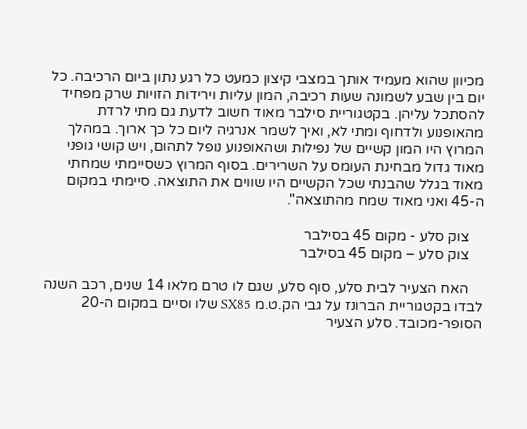מכיוון שהוא מעמיד אותך במצבי קיצון כמעט כל רגע נתון ביום הרכיבה. כל יום בין שבע לשמונה שעות רכיבה, המון עליות וירידות הזויות שרק מפחיד להסתכל עליהן. בקטגוריית סילבר מאוד חשוב לדעת גם מתי לרדת מהאופנוע ולדחוף ומתי לא, ואיך לשמר אנרגיה ליום כל כך ארוך. במהלך המרוץ היו המון קשיים של נפילות ושהאופנוע נופל לתהום, ויש קושי גופני מאוד גדול מבחינת העומס על השרירים. בסוף המרוץ כשסיימתי שמחתי מאוד בגלל שהבנתי שכל הקשיים היו שווים את התוצאה. סיימתי במקום ה-45 ואני מאוד שמח מהתוצאה".

    צוק סלע - מקום 45 בסילבר
    צוק סלע – מקום 45 בסילבר

    האח הצעיר לבית סלע, סוף סלע, שגם לו טרם מלאו 14 שנים, רכב השנה לבדו בקטגוריית הברונז על גבי הק.ט.מ SX85 שלו וסיים במקום ה-20 הסופר-מכובד. סלע הצעיר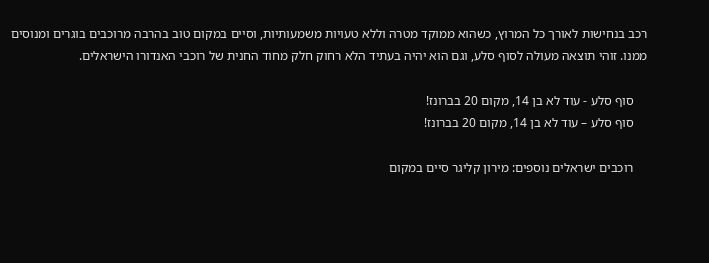רכב בנחישות לאורך כל המרוץ, כשהוא ממוקד מטרה וללא טעויות משמעותיות, וסיים במקום טוב בהרבה מרוכבים בוגרים ומנוסים ממנו. זוהי תוצאה מעולה לסוף סלע, וגם הוא יהיה בעתיד הלא רחוק חלק מחוד החנית של רוכבי האנדורו הישראלים.

    סוף סלע - עוד לא בן 14, מקום 20 בברונז!
    סוף סלע – עוד לא בן 14, מקום 20 בברונז!

    רוכבים ישראלים נוספים: מירון קליגר סיים במקום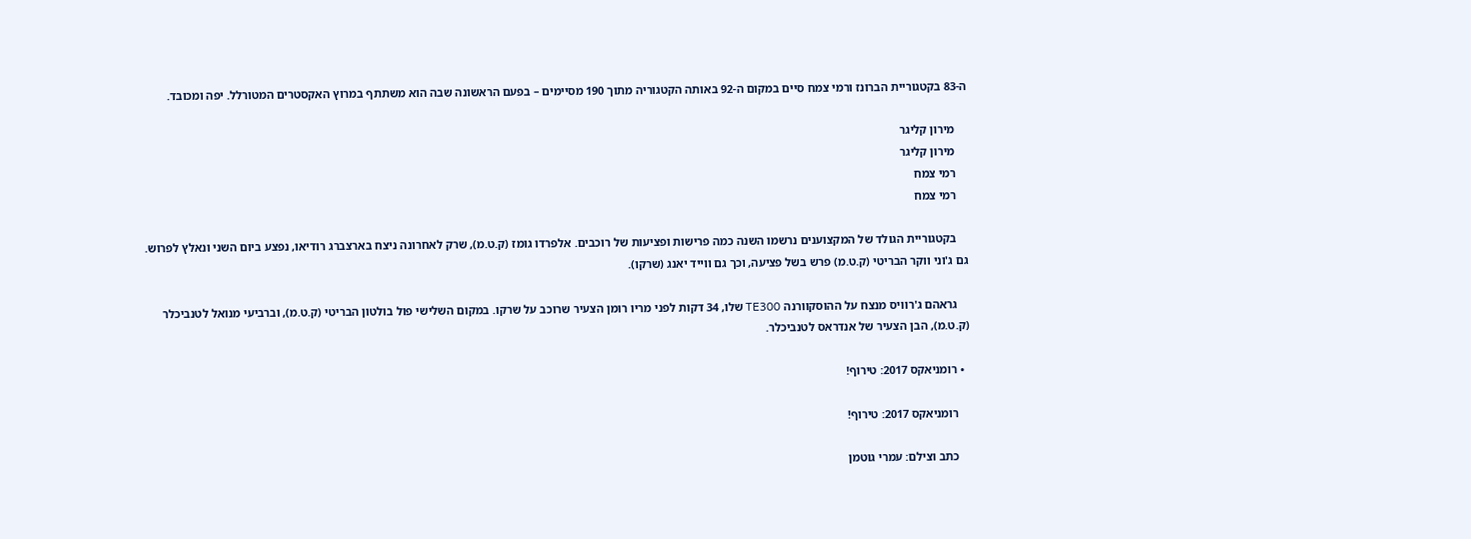ה-83 בקטגוריית הברונז ורמי צמח סיים במקום ה-92 באותה הקטגוריה מתוך 190 מסיימים – בפעם הראשונה שבה הוא משתתף במרוץ האקסטרים המטורלל. יפה ומכובד.

    מירון קליגר
    מירון קליגר
    רמי צמח
    רמי צמח

    בקטגוריית הגולד של המקצוענים נרשמו השנה כמה פרישות ופציעות של רוכבים. אלפרדו גומז (ק.ט.מ), שרק לאחרונה ניצח בארצברג רודיאו, נפצע ביום השני ונאלץ לפרוש. גם ג'וני ווקר הבריטי (ק.ט.מ) פרש בשל פציעה, וכך גם ווייד יאנג (שרקו).

    גראהם ג'רוויס מנצח על ההוסקוורנה TE300 שלו, 34 דקות לפני מריו רומן הצעיר שרוכב על שרקו. במקום השלישי פול בולטון הבריטי (ק.ט.מ), וברביעי מנואל לטנביכלר (ק.ט.מ), הבן הצעיר של אנדראס לטנביכלר.

  • רומניאקס 2017: טירוף!

    רומניאקס 2017: טירוף!

    כתב וצילם: עמרי גוטמן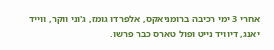אחרי 3 ימי רכיבה ברומניאקס, אלפרדו גומז, ג'וני ווקר, ווייד יאנג, דיוויד נייט ופול טארס כבר פרשו.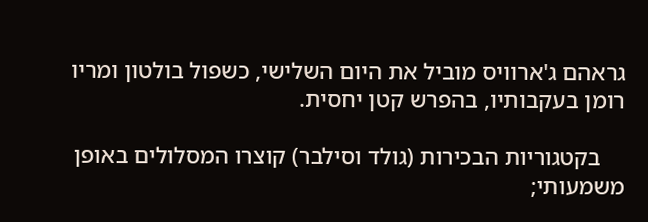גראהם ג'ארוויס מוביל את היום השלישי, כשפול בולטון ומריו רומן בעקבותיו, בהפרש קטן יחסית.

    בקטגוריות הבכירות (גולד וסילבר) קוצרו המסלולים באופן משמעותי;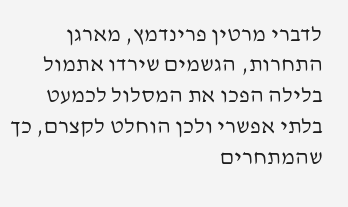לדברי מרטין פרינדמץ, מארגן התחרות, הגשמים שירדו אתמול בלילה הפכו את המסלול לכמעט בלתי אפשרי ולכן הוחלט לקצרם, כך שהמתחרים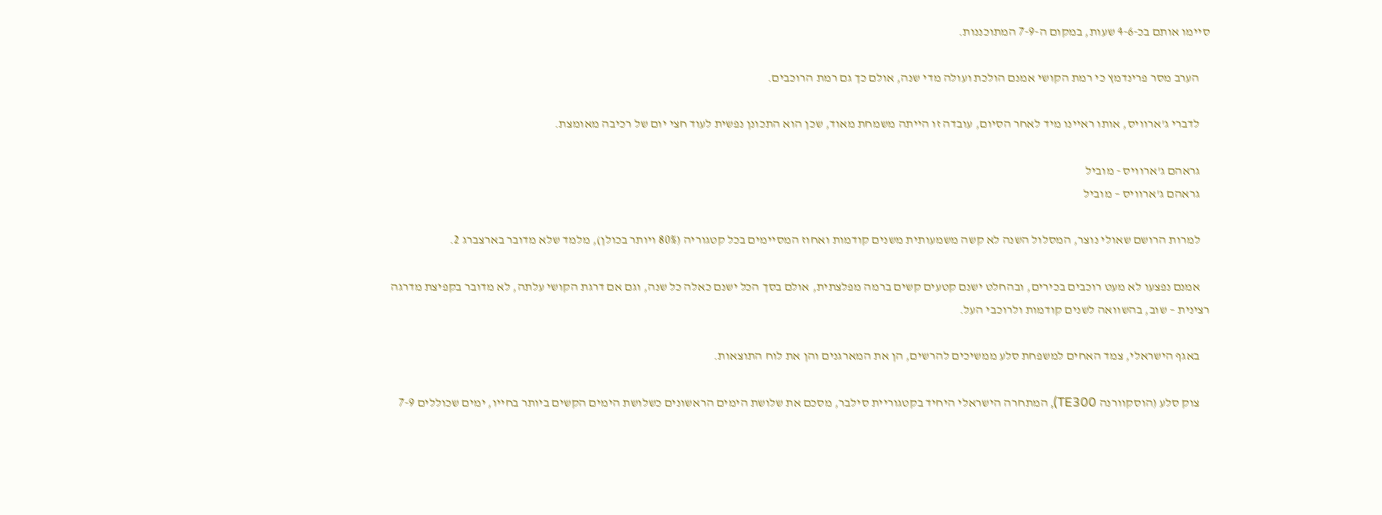סיימו אותם בכ-4-6 שעות, במקום ה-7-9 המתוכננות.

    הערב מסר פרינדמץ כי רמת הקושי אמנם הולכת ועולה מדי שנה, אולם כך גם רמת הרוכבים.

    לדברי ג'ארוויס, אותו ראיינו מיד לאחר הסיום, עובדה זו הייתה משמחת מאוד, שכן הוא התכונן נפשית לעוד חצי יום של רכיבה מאומצת.

    גראהם ג'ארוויס - מוביל
    גראהם ג'ארוויס – מוביל

    למרות הרושם שאולי נוצר, המסלול השנה לא קשה משמעותית משנים קודמות ואחוז המסיימים בכל קטגוריה (80% ויותר בכולן), מלמד שלא מדובר בארצברג 2.

    אמנם נפצעו לא מעט רוכבים בכירים, ובהחלט ישנם קטעים קשים ברמה מפלצתית, אולם בסך הכל ישנם כאלה כל שנה, וגם אם דרגת הקושי עלתה, לא מדובר בקפיצת מדרגה רצינית – שוב, בהשוואה לשנים קודמות ולרוכבי העל.

    באגף הישראלי, צמד האחים למשפחת סלע ממשיכים להרשים, הן את המארגנים והן את לוח התוצאות.

    צוק סלע (הוסקוורנה TE300), המתחרה הישראלי היחיד בקטגוריית סילבר, מסכם את שלושת הימים הראשונים כשלושת הימים הקשים ביותר בחייו, ימים שכוללים 7-9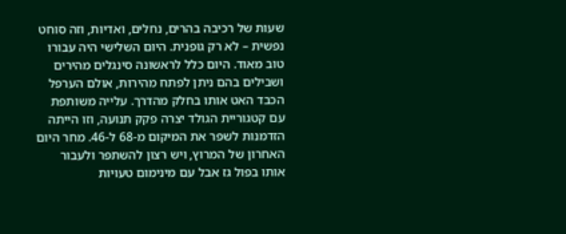שעות של רכיבה בהרים, נחלים, ואדיות, וזה סוחט נפשית – לא רק גופנית. היום השלישי היה עבורו טוב מאוד. היום כלל לראשונה סינגלים מהירים ושבילים בהם ניתן לפתח מהירות, אולם הערפל הכבד האט אותו בחלק מהדרך. עלייה משותפת עם קטגוריית הגולד יצרה פקק תנועה, וזו הייתה הזדמנות לשפר את המיקום מ-68 ל-46. מחר היום האחרון של המרוץ, ויש רצון להשתפר ולעבור אותו בפול גז אבל עם מינימום טעויות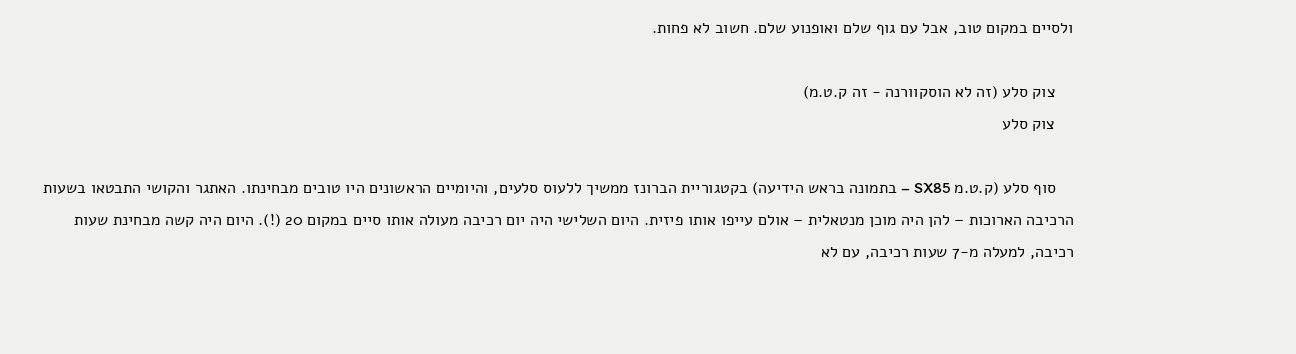ולסיים במקום טוב, אבל עם גוף שלם ואופנוע שלם. חשוב לא פחות.

    צוק סלע (זה לא הוסקוורנה - זה ק.ט.מ)
    צוק סלע

    סוף סלע (ק.ט.מ SX85 – בתמונה בראש הידיעה) בקטגוריית הברונז ממשיך ללעוס סלעים, והיומיים הראשונים היו טובים מבחינתו. האתגר והקושי התבטאו בשעות הרכיבה הארוכות – להן היה מוכן מנטאלית – אולם עייפו אותו פיזית. היום השלישי היה יום רכיבה מעולה אותו סיים במקום 20 (!). היום היה קשה מבחינת שעות רכיבה, למעלה מ-7 שעות רכיבה, עם לא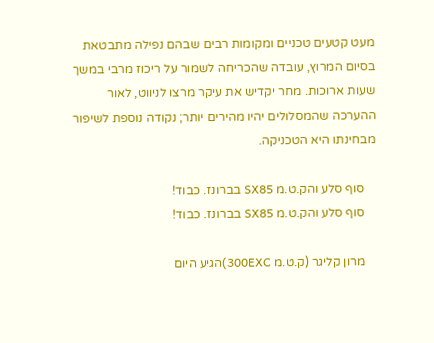מעט קטעים טכניים ומקומות רבים שבהם נפילה מתבטאת בסיום המרוץ, עובדה שהכריחה לשמור על ריכוז מרבי במשך שעות ארוכות. מחר יקדיש את עיקר מרצו לניווט, לאור ההערכה שהמסלולים יהיו מהירים יותר; נקודה נוספת לשיפור מבחינתו היא הטכניקה.

    סוף סלע והק.ט.מ SX85 בברונז. כבוד!
    סוף סלע והק.ט.מ SX85 בברונז. כבוד!

    מרון קליגר (ק.ט.מ 300EXC)הגיע היום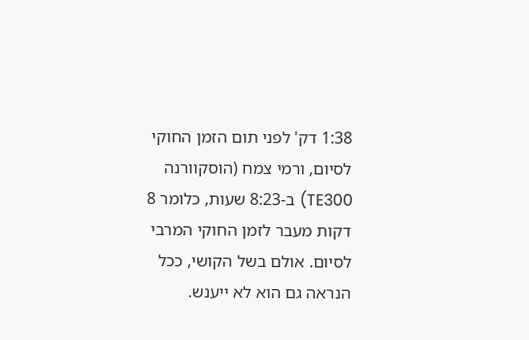1:38 דק' לפני תום הזמן החוקי לסיום, ורמי צמח (הוסקוורנה TE300) ב-8:23 שעות, כלומר 8 דקות מעבר לזמן החוקי המרבי לסיום. אולם בשל הקושי, ככל הנראה גם הוא לא ייענש.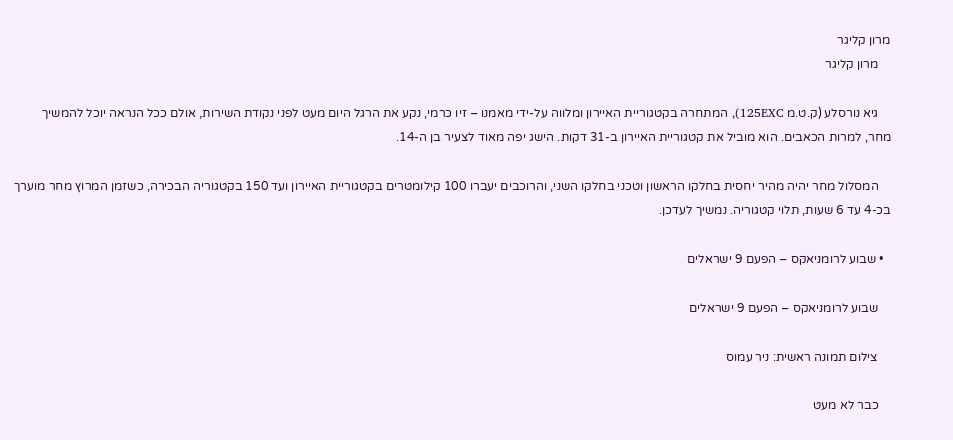מרון קליגר
    מרון קליגר

    גיא נורסלע (ק.ט.מ 125EXC), המתחרה בקטגוריית האיירון ומלווה על-ידי מאמנו – זיו כרמי, נקע את הרגל היום מעט לפני נקודת השירות, אולם ככל הנראה יוכל להמשיך מחר, למרות הכאבים. הוא מוביל את קטגוריית האיירון ב-31 דקות. הישג יפה מאוד לצעיר בן ה-14.

    המסלול מחר יהיה מהיר יחסית בחלקו הראשון וטכני בחלקו השני, והרוכבים יעברו 100 קילומטרים בקטגוריית האיירון ועד 150 בקטגוריה הבכירה, כשזמן המרוץ מחר מוערך בכ-4 עד 6 שעות, תלוי קטגוריה. נמשיך לעדכן.

  • שבוע לרומניאקס – הפעם 9 ישראלים

    שבוע לרומניאקס – הפעם 9 ישראלים

    צילום תמונה ראשית: ניר עמוס

    כבר לא מעט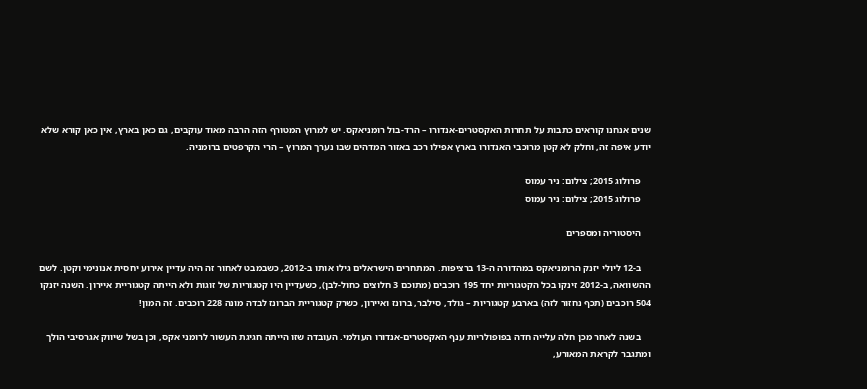שנים אנחנו קוראים כתבות על תחרות האקסטרים-אנדורו – הרד-בול רומניאקס. יש למרוץ המטורף הזה הרבה מאוד עוקבים, גם כאן בארץ, אין כאן קורא שלא יודע איפה זה, וחלק לא קטן מרוכבי האנדורו בארץ אפילו רכב באזור המדהים שבו נערך המרוץ – הרי הקרפטים ברומניה.

    פרולוג 2015; צילום: ניר עמוס
    פרולוג 2015; צילום: ניר עמוס

    היסטוריה ומספרים

    ב-12 ליולי יזנק הרומניאקס במהדורה ה-13 ברציפות. המתחרים הישראלים גילו אותו ב-2012, כשבמבט לאחור זה היה עדיין אירוע יחסית אנונימי וקטן. לשם ההשוואה, ב-2012 זינקו בכל הקטגוריות יחד 195 רוכבים (מתוכם 3 חלוצים כחול-לבן), כשעדיין היו קטגוריות של זוגות ולא הייתה קטגוריית איירון. השנה יזנקו 504 רוכבים (תכף נחזור לזה) בארבע קטגוריות – גולד, סילבר, ברונז ואיירון, כשרק קטגוריית הברונז לבדה מונה 228 רוכבים. זה המון!

    בשנה לאחר מכן חלה עלייה חדה בפופולריות ענף האקסטרים-אנדורו העולמי. העובדה שזו הייתה חגיגת העשור לרומני אקס, וכן בשל שיווק אגרסיבי הולך ומתגבר לקראת המאורע,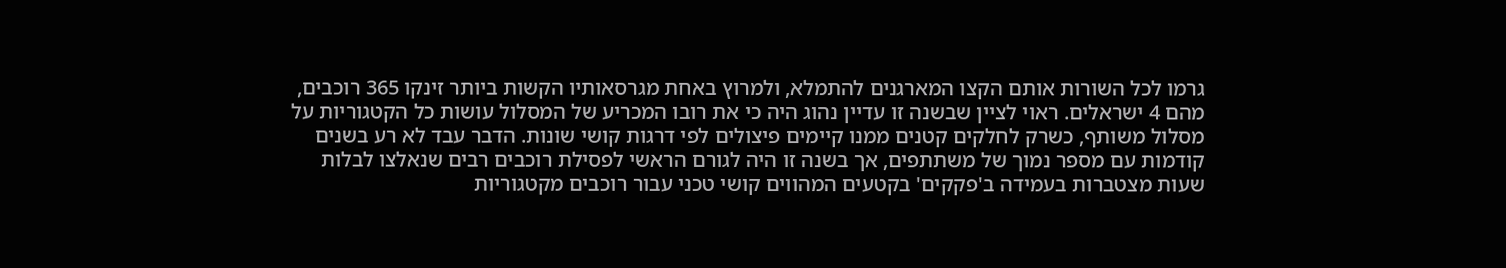גרמו לכל השורות אותם הקצו המארגנים להתמלא, ולמרוץ באחת מגרסאותיו הקשות ביותר זינקו 365 רוכבים, מהם 4 ישראלים. ראוי לציין שבשנה זו עדיין נהוג היה כי את רובו המכריע של המסלול עושות כל הקטגוריות על מסלול משותף, כשרק לחלקים קטנים ממנו קיימים פיצולים לפי דרגות קושי שונות. הדבר עבד לא רע בשנים קודמות עם מספר נמוך של משתתפים, אך בשנה זו היה לגורם הראשי לפסילת רוכבים רבים שנאלצו לבלות שעות מצטברות בעמידה ב'פקקים' בקטעים המהווים קושי טכני עבור רוכבים מקטגוריות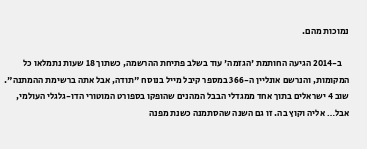נמוכות מהם.

    ב-2014 הגיעה החותמת 'הגזמה' עוד בשלב פתיחת ההרשמה, כשתוך 18 שעות נתמלאו כל המקומות, והנרשם אונליין ה-366 במספר קיבל מייל בנוסח "תודה, אבל אתה ברשימת ההמתנה". שוב 4 ישראלים בתוך אחד ממגדלי הבבל המהנים שהופקו בספורט המוטורי הדו-גלגלי העולמי, אבל… אליה וקוץ בה. זו גם השנה שהסתמנה כשנת מפנה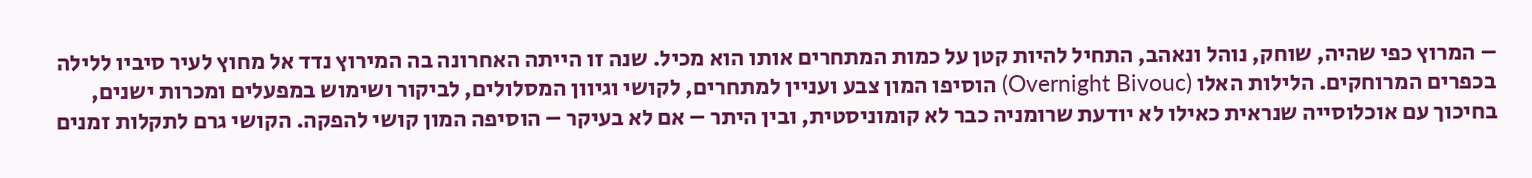– המרוץ כפי שהיה, שוחק, נוהל ונאהב, התחיל להיות קטן על כמות המתחרים אותו הוא מכיל. שנה זו הייתה האחרונה בה המירוץ נדד אל מחוץ לעיר סיביו ללילה בכפרים המרוחקים. הלילות האלו (Overnight Bivouc) הוסיפו המון צבע ועניין למתחרים, לקושי וגיוון המסלולים, לביקור ושימוש במפעלים ומכרות ישנים, בחיכוך עם אוכלוסייה שנראית כאילו לא יודעת שרומניה כבר לא קומוניסטית, ובין היתר – אם לא בעיקר – הוסיפה המון קושי להפקה. הקושי גרם לתקלות זמנים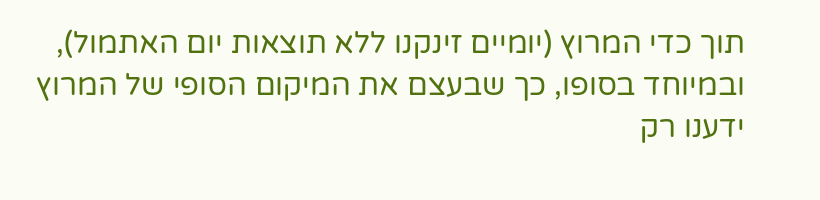תוך כדי המרוץ (יומיים זינקנו ללא תוצאות יום האתמול), ובמיוחד בסופו, כך שבעצם את המיקום הסופי של המרוץ ידענו רק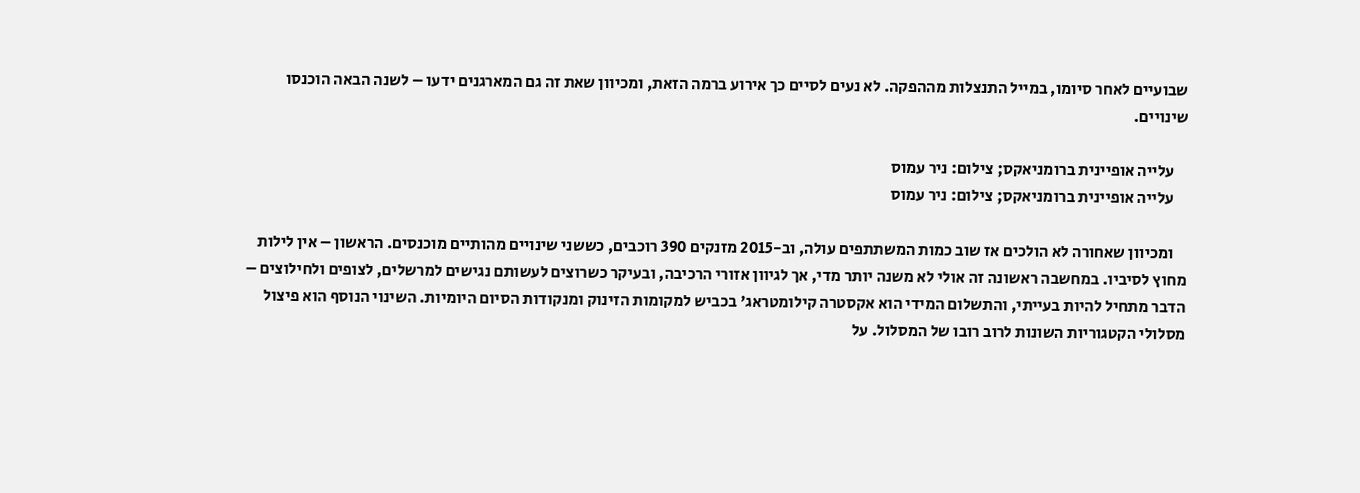שבועיים לאחר סיומו, במייל התנצלות מההפקה. לא נעים לסיים כך אירוע ברמה הזאת, ומכיוון שאת זה גם המארגנים ידעו – לשנה הבאה הוכנסו שינויים.

    עלייה אופיינית ברומניאקס; צילום: ניר עמוס
    עלייה אופיינית ברומניאקס; צילום: ניר עמוס

    ומכיוון שאחורה לא הולכים אז שוב כמות המשתתפים עולה, וב-2015 מזנקים 390 רוכבים, כששני שינויים מהותיים מוכנסים. הראשון – אין לילות מחוץ לסיביו. במחשבה ראשונה זה אולי לא משנה יותר מדי, אך לגיוון אזורי הרכיבה, ובעיקר כשרוצים לעשותם נגישים למרשלים, לצופים ולחילוצים – הדבר מתחיל להיות בעייתי, והתשלום המידי הוא אקסטרה קילומטראג' בכביש למקומות הזינוק ומנקודות הסיום היומיות. השינוי הנוסף הוא פיצול מסלולי הקטגוריות השונות לרוב רובו של המסלול. על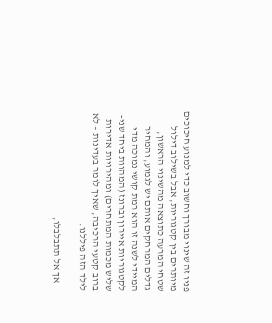פניו זה שינוי מבורך וחשוב כדי למנוע חיכוכים מיותרים בין קטגוריות, אבל בשילוב דילול שטחי המרעה כתוצאה מהשינוי הראשון, גדלים המרחקים אותם יש לגמוע, והמחיר המיידי לשנה זו הוא רמת קושי נמוכה מדי לקטגוריות איירון וברונז (המהוות ביחד שני-שליש מכמות המתחרים) ומהירויות אדירות ברוב קטעי הרכיבה, שאיך לומר בעדינות – לא לילד הזה פיללנו.

    אך אל תתבלבלו,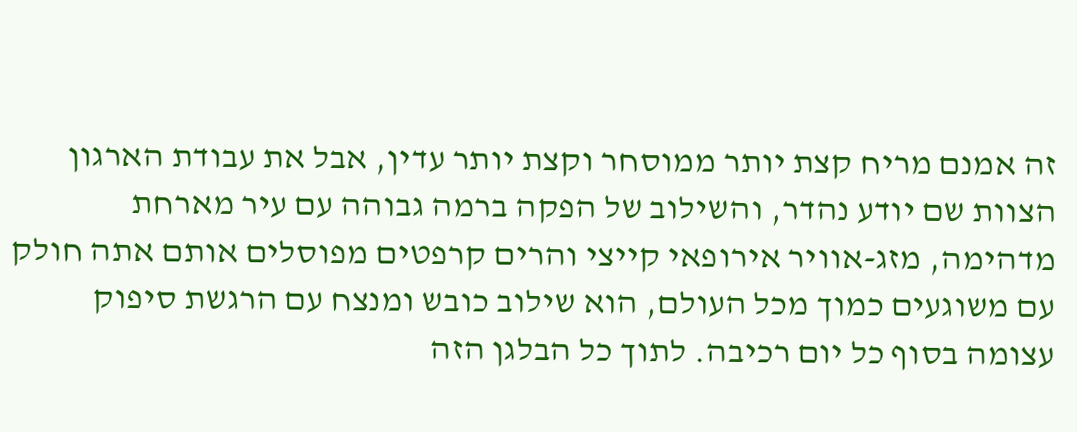זה אמנם מריח קצת יותר ממוסחר וקצת יותר עדין, אבל את עבודת הארגון הצוות שם יודע נהדר, והשילוב של הפקה ברמה גבוהה עם עיר מארחת מדהימה, מזג-אוויר אירופאי קייצי והרים קרפטים מפוסלים אותם אתה חולק עם משוגעים כמוך מכל העולם, הוא שילוב כובש ומנצח עם הרגשת סיפוק עצומה בסוף כל יום רכיבה. לתוך כל הבלגן הזה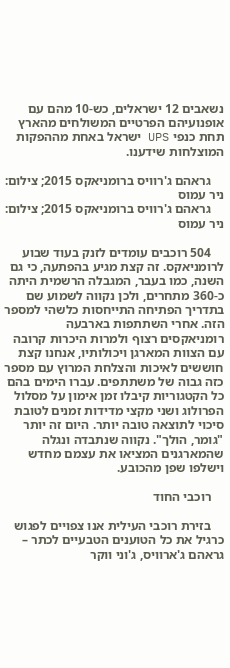נשאבים 12 ישראלים, כש-10 מהם עם אופנועיהם הפרטיים המשולחים מהארץ תחת כנפי UPS ישראל באחת מההפקות המוצלחות שידענו.

    גראהם ג'רוויס ברומניאקס 2015; צילום: ניר עמוס
    גראהם ג'רוויס ברומניאקס 2015; צילום: ניר עמוס

    504 רוכבים עומדים לזנק בעוד שבוע לרומניאקס. זה קצת מגיע בהפתעה, כי גם השנה, כמו בעבר, המגבלה הרשמית היתה כ-360 מתחרים, ולכן נקווה לשמוע שם בתדריך הפתיחה התייחסות כלשהי למספר הזה. אחרי השתתפות בארבעה רומניאקסים רצוף ולמרות היכרות קרובה עם הצוות המארגן ויכולותיו, אנחנו קצת חוששים לאיכות והצלחת המרוץ עם מספר כזה גבוה של משתתפים. עברו הימים בהם כל הקטגוריות קיבלו זמן אימון על מסלול הפרולוג ושני מקצי מדידות זמנים לטובת סיכוי לתוצאה טובה יותר. היום זה יותר "גומר, הולך". נקווה שנתבדה ונגלה שהמארגנים המציאו את עצמם מחדש וישלפו שפן מהכובע.

    רוכבי החוד

    בזירת רוכבי העילית אנו צפויים לפגוש כרגיל את כל הטוענים הטבעיים לכתר – גראהם ג'ארוויס, ג'וני ווקר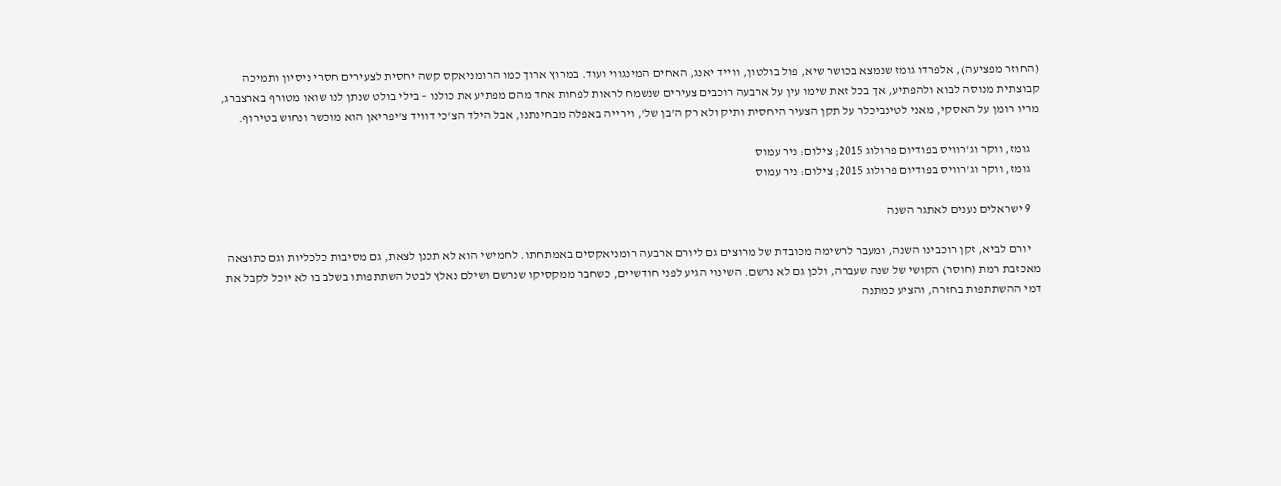(החוזר מפציעה), אלפרדו גומז שנמצא בכושר שיא, פול בולטון, ווייד יאנג, האחים המינגווי ועוד. במרוץ ארוך כמו הרומניאקס קשה יחסית לצעירים חסרי ניסיון ותמיכה קבוצתית מנוסה לבוא ולהפתיע, אך בכל זאת שימו עין על ארבעה רוכבים צעירים שנשמח לראות לפחות אחד מהם מפתיע את כולנו – בילי בולט שנתן לנו שואו מטורף בארצברג, מריו רומן על האסקי, מאני לטינביכלר על תקן הצעיר היחסית ותיק ולא רק ה'בן של', וירייה באפלה מבחינתנו, אבל הילד הצ'כי דוויד צ'יפריאן הוא מוכשר ונחוש בטירוף.

    גומז, ווקר וג'רוויס בפודיום פרולוג 2015; צילום: ניר עמוס
    גומז, ווקר וג'רוויס בפודיום פרולוג 2015; צילום: ניר עמוס

    9 ישראלים נענים לאתגר השנה

    יורם לביא, זקן רוכבינו השנה, ומעבר לרשימה מכובדת של מרוצים גם ליורם ארבעה רומניאקסים באמתחתו. לחמישי הוא לא תכנן לצאת, גם מסיבות כלכליות וגם כתוצאה מאכזבת רמת (חוסר) הקושי של שנה שעברה, ולכן גם לא נרשם. השינוי הגיע לפני חודשיים, כשחבר ממקסיקו שנרשם ושילם נאלץ לבטל השתתפותו בשלב בו לא יוכל לקבל את דמי ההשתתפות בחזרה, והציע כמתנה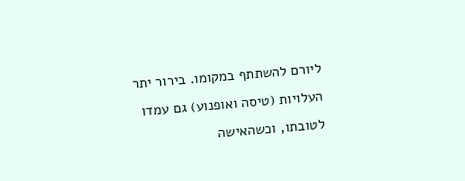ליורם להשתתף במקומו. בירור יתר העלויות (טיסה ואופנוע) גם עמדו לטובתו, וכשהאישה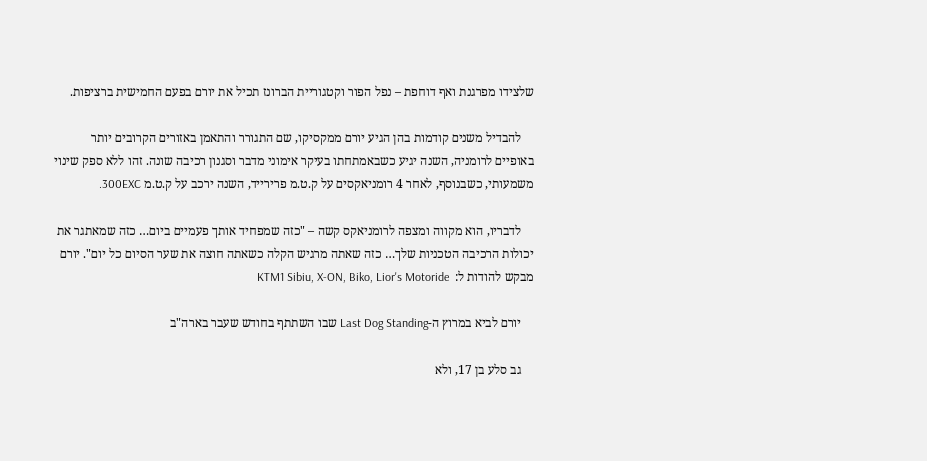שלצידו מפרגנת ואף דוחפת – נפל הפור וקטגוריית הברונז תכיל את יורם בפעם החמישית ברציפות.

    להבדיל משנים קודמות בהן הגיע יורם ממקסיקו, שם התגורר והתאמן באזורים הקרובים יותר באופיים לרומניה, השנה יגיע כשבאמתחתו בעיקר אימוני מדבר וסגנון רכיבה שונה. זהו ללא ספק שינוי משמעותי, כשבנוסף, לאחר 4 רומניאקסים על ק.ט.מ פרירייד, השנה ירכב על ק.ט.מ 300EXC.

    לדבריו, הוא מקווה ומצפה לרומניאקס קשה – "כזה שמפחיד אותך פעמיים ביום… כזה שמאתגר את יכולות הרכיבה הטכניות שלך… כזה שאתה מרגיש הקלה כשאתה חוצה את שער הסיום כל יום". יורם מבקש להודות ל:  KTM1 Sibiu, X-ON, Biko, Lior's Motoride

    יורם לביא במרוץ ה-Last Dog Standing שבו השתתף בחודש שעבר בארה"ב

    גב סלע בן 17, ולא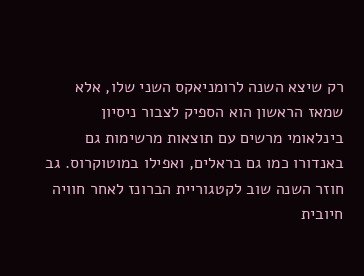רק שיצא השנה לרומניאקס השני שלו, אלא שמאז הראשון הוא הספיק לצבור ניסיון בינלאומי מרשים עם תוצאות מרשימות גם באנדורו כמו גם בראלים, ואפילו במוטוקרוס. גב חוזר השנה שוב לקטגוריית הברונז לאחר חוויה חיובית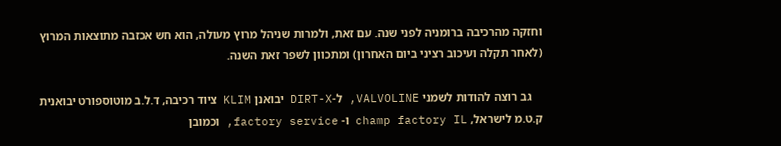וחזקה מהרכיבה ברומניה לפני שנה. עם זאת, ולמרות שניהל מרוץ מעולה, הוא חש אכזבה מתוצאות המרוץ (לאחר תקלה ועיכוב רציני ביום האחרון) ומתכוון לשפר זאת השנה.

    גב רוצה להודות לשמני VALVOLINE, ל-DIRT-X יבואנן KLIM ציוד רכיבה, ד.ל.ב מוטוספורט יבואנית ק.ט.מ לישראל, champ factory IL ו- factory service, וכמובן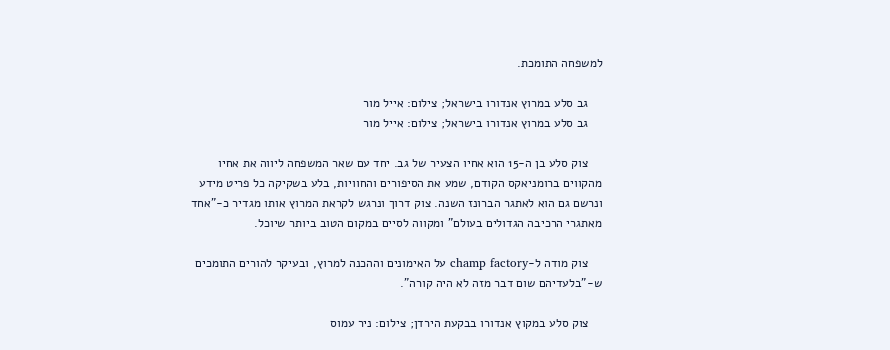למשפחה התומכת.

    גב סלע במרוץ אנדורו בישראל; צילום: אייל מור
    גב סלע במרוץ אנדורו בישראל; צילום: אייל מור

    צוק סלע בן ה-15 הוא אחיו הצעיר של גב. יחד עם שאר המשפחה ליווה את אחיו מהקווים ברומניאקס הקודם, שמע את הסיפורים והחוויות, בלע בשקיקה כל פריט מידע ונרשם גם הוא לאתגר הברונז השנה. צוק דרוך ונרגש לקראת המרוץ אותו מגדיר כ-"אחד מאתגרי הרכיבה הגדולים בעולם" ומקווה לסיים במקום הטוב ביותר שיוכל.

    צוק מודה ל-champ factory על האימונים וההכנה למרוץ, ובעיקר להורים התומכים ש-"בלעדיהם שום דבר מזה לא היה קורה".

    צוק סלע במקוץ אנדורו בבקעת הירדן; צילום: ניר עמוס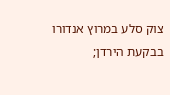צוק סלע במרוץ אנדורו בבקעת הירדן;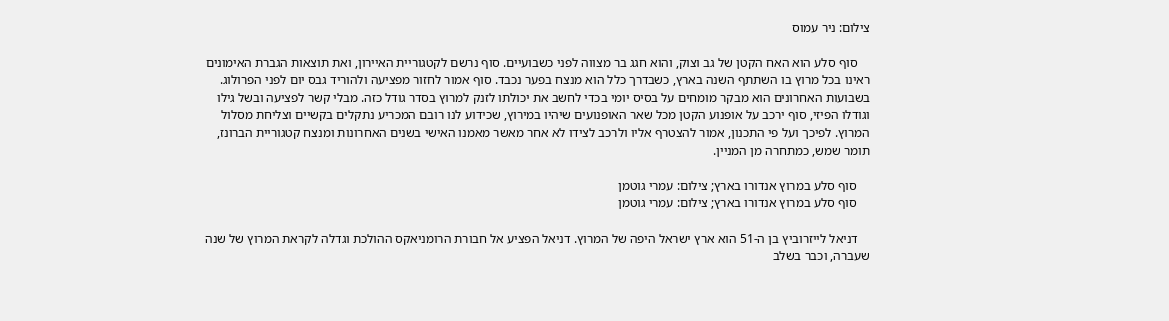צילום: ניר עמוס

    סוף סלע הוא האח הקטן של גב וצוק, והוא חגג בר מצווה לפני כשבועיים. סוף נרשם לקטגוריית האיירון, ואת תוצאות הגברת האימונים ראינו בכל מרוץ בו השתתף השנה בארץ, כשבדרך כלל הוא מנצח בפער נכבד. סוף אמור לחזור מפציעה ולהוריד גבס יום לפני הפרולוג. בשבועות האחרונים הוא מבקר מומחים על בסיס יומי בכדי לחשב את יכולתו לזנק למרוץ בסדר גודל כזה. מבלי קשר לפציעה ובשל גילו וגודלו הפיזי, סוף ירכב על אופנוע הקטן מכל שאר האופנועים שיהיו במירוץ, שכידוע לנו רובם המכריע נתקלים בקשיים וצליחת מסלול המרוץ. לפיכך ועל פי התכנון, אמור להצטרף אליו ולרכב לצידו לא אחר מאשר מאמנו האישי בשנים האחרונות ומנצח קטגוריית הברונז, תומר שמש, כמתחרה מן המניין.

    סוף סלע במרוץ אנדורו בארץ; צילום: עמרי גוטמן
    סוף סלע במרוץ אנדורו בארץ; צילום: עמרי גוטמן

    דניאל לייזרוביץ בן ה-51 הוא ארץ ישראל היפה של המרוץ. דניאל הפציע אל חבורת הרומניאקס ההולכת וגדלה לקראת המרוץ של שנה שעברה, וכבר בשלב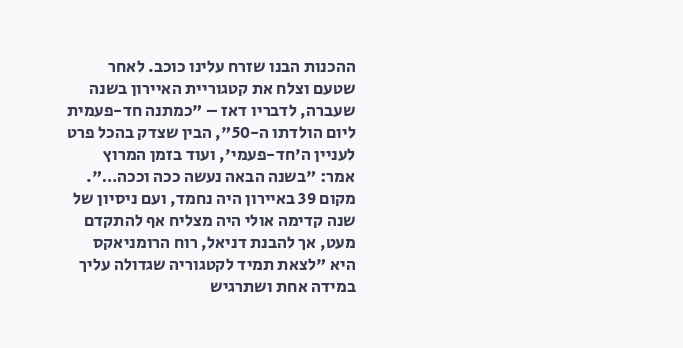ההכנות הבנו שזרח עלינו כוכב. לאחר שטעם וצלח את קטגוריית האיירון בשנה שעברה, לדבריו דאז – "כמתנה חד-פעמית ליום הולדתו ה-50", הבין שצדק בהכל פרט לעניין ה'חד-פעמי', ועוד בזמן המרוץ אמר: "בשנה הבאה נעשה ככה וככה…". מקום 39 באיירון היה נחמד, ועם ניסיון של שנה קדימה אולי היה מצליח אף להתקדם מעט, אך להבנת דניאל, רוח הרומניאקס היא "לצאת תמיד לקטגוריה שגדולה עליך במידה אחת ושתרגיש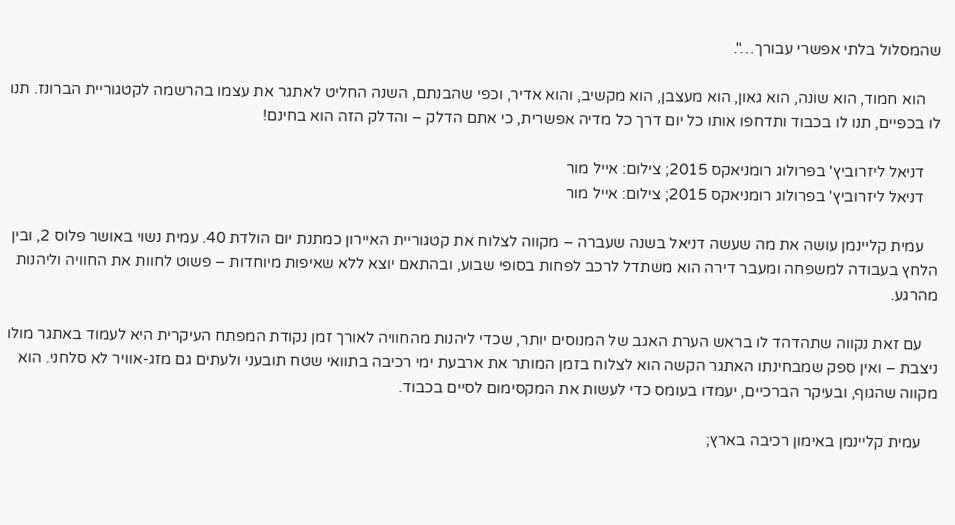שהמסלול בלתי אפשרי עבורך…".

    הוא חמוד, הוא שונה, הוא גאון, הוא מעצבן, הוא מקשיב, והוא אדיר, וכפי שהבנתם, השנה החליט לאתגר את עצמו בהרשמה לקטגוריית הברונז. תנו לו בכפיים, תנו לו בכבוד ותדחפו אותו כל יום דרך כל מדיה אפשרית, כי אתם הדלק – והדלק הזה הוא בחינם!

    דניאל ליזרוביץ' בפרולוג רומניאקס 2015; צילום: אייל מור
    דניאל ליזרוביץ' בפרולוג רומניאקס 2015; צילום: אייל מור

    עמית קליינמן עושה את מה שעשה דניאל בשנה שעברה – מקווה לצלוח את קטגוריית האיירון כמתנת יום הולדת 40. עמית נשוי באושר פלוס 2, ובין הלחץ בעבודה למשפחה ומעבר דירה הוא משתדל לרכב לפחות בסופי שבוע, ובהתאם יוצא ללא שאיפות מיוחדות – פשוט לחוות את החוויה וליהנות מהרגע.

    עם זאת נקווה שתהדהד לו בראש הערת האגב של המנוסים יותר, שכדי ליהנות מהחוויה לאורך זמן נקודת המפתח העיקרית היא לעמוד באתגר מולו ניצבת – ואין ספק שמבחינתו האתגר הקשה הוא לצלוח בזמן המותר את ארבעת ימי רכיבה בתוואי שטח תובעני ולעתים גם מזג-אוויר לא סלחני. הוא מקווה שהגוף, ובעיקר הברכיים, יעמדו בעומס כדי לעשות את המקסימום לסיים בכבוד.

    עמית קליינמן באימון רכיבה בארץ;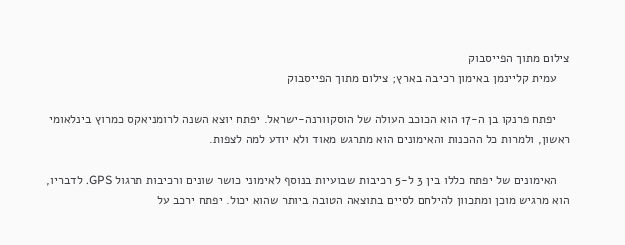צילום מתוך הפייסבוק
    עמית קליינמן באימון רכיבה בארץ; צילום מתוך הפייסבוק

    יפתח פרנקו בן ה-17 הוא הכוכב העולה של הוסקוורנה-ישראל. יפתח יוצא השנה לרומניאקס כמרוץ בינלאומי ראשון, ולמרות כל ההכנות והאימונים הוא מתרגש מאוד ולא יודע למה לצפות.

    האימונים של יפתח כללו בין 3 ל-5 רכיבות שבועיות בנוסף לאימוני כושר שונים ורכיבות תרגול GPS. לדבריו, הוא מרגיש מוכן ומתכוון להילחם לסיים בתוצאה הטובה ביותר שהוא יכול. יפתח ירכב על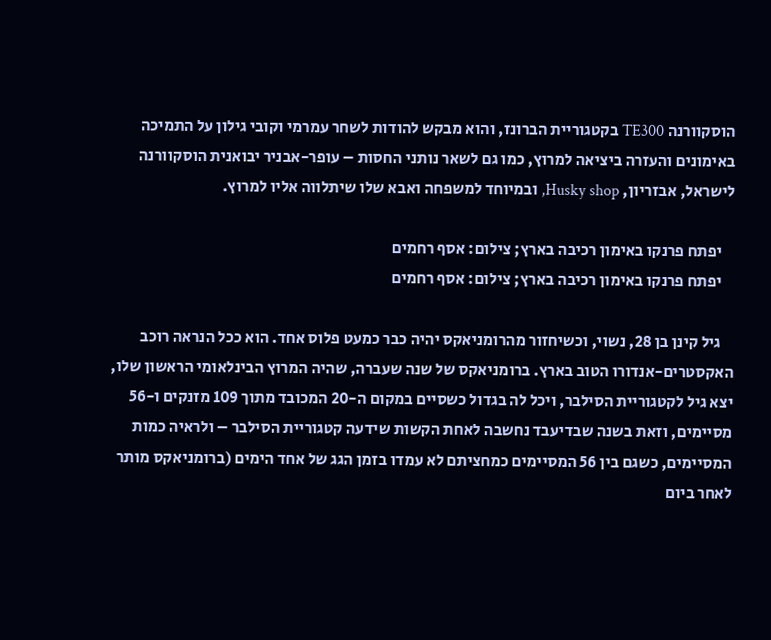הוסקוורנה TE300 בקטגוריית הברונז, והוא מבקש להודות לשחר עמרמי וקובי גילון על התמיכה באימונים והעזרה ביציאה למרוץ, כמו גם לשאר נותני החסות – עופר-אבניר יבואנית הוסקוורנה לישראל, אבזריון, Husky shop, ובמיוחד למשפחה ואבא שלו שיתלווה אליו למרוץ.

    יפתח פרנקו באימון רכיבה בארץ; צילום: אסף רחמים
    יפתח פרנקו באימון רכיבה בארץ; צילום: אסף רחמים

    גיל קינן בן 28, נשוי, וכשיחזור מהרומניאקס יהיה כבר כמעט פלוס אחד. הוא ככל הנראה רוכב האקסטרים-אנדורו הטוב בארץ. ברומניאקס של שנה שעברה, שהיה המרוץ הבינלאומי הראשון שלו, יצא גיל לקטגוריית הסילבר, ויכל לה בגדול כשסיים במקום ה-20 המכובד מתוך 109 מזנקים ו-56 מסיימים, וזאת בשנה שבדיעבד נחשבה לאחת הקשות שידעה קטגוריית הסילבר – ולראיה כמות המסיימים, כשגם בין 56 המסיימים כמחציתם לא עמדו בזמן הגג של אחד הימים (ברומניאקס מותר לאחר ביום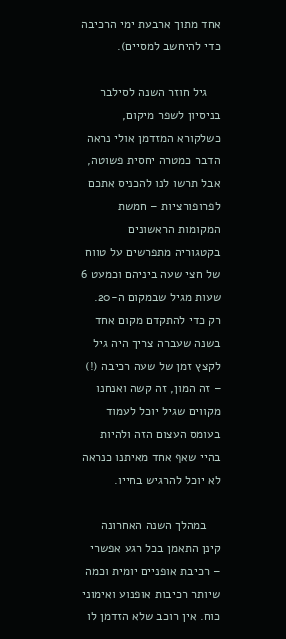אחד מתוך ארבעת ימי הרכיבה כדי להיחשב למסיים).

    גיל חוזר השנה לסילבר בניסיון לשפר מיקום, כשלקורא המזדמן אולי נראה הדבר כמטרה יחסית פשוטה, אבל תרשו לנו להכניס אתכם לפרופורציות – חמשת המקומות הראשונים בקטגוריה מתפרשים על טווח של חצי שעה ביניהם וכמעט 6 שעות מגיל שבמקום ה-20. רק כדי להתקדם מקום אחד בשנה שעברה צריך היה גיל לקצץ זמן של שעה רכיבה (!) – זה המון, זה קשה ואנחנו מקווים שגיל יוכל לעמוד בעומס העצום הזה ולהיות בהיי שאף אחד מאיתנו כנראה לא יוכל להרגיש בחייו.

    במהלך השנה האחרונה קינן התאמן בכל רגע אפשרי – רכיבת אופניים יומית וכמה שיותר רכיבות אופנוע ואימוני כוח. אין רוכב שלא הזדמן לו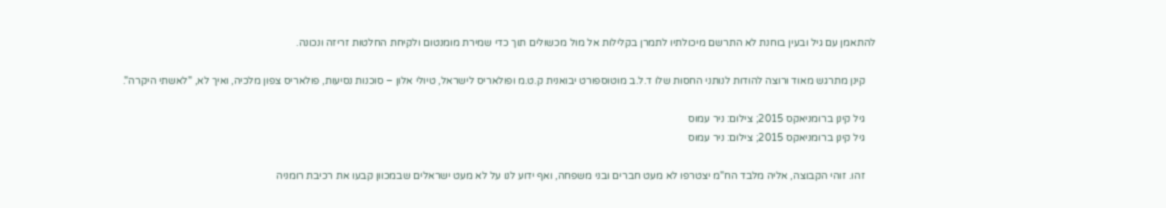להתאמן עם גיל ובעין בוחנת לא התרשם מיכולתיו לתמרן בקלילות אל מול מכשולים תוך כדי שמירת מומנטום ולקיחת החלטות זריזה ונכונה.

    קינן מתרגש מאוד ורוצה להודות לנותני החסות שלו ד.ל.ב מוטוספורט יבואנית ק.ט.מ ופולאריס לישראל, טיולי אלון – סוכנות נסיעות, פולאריס צפון מלכיה, ואיך לא, "לאשתי היקרה".

    גיל קינן ברומניאקס 2015; צילום: ניר עמוס
    גיל קינן ברומניאקס 2015; צילום: ניר עמוס

    זהו. זוהי הקבוצה, אליה מלבד הח"מ יצטרפו לא מעט חברים ובני משפחה, ואף ידוע לנו על לא מעט ישראלים שבמכוון קבעו את רכיבת רומניה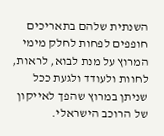השנתית שלהם בתאריכים חופפים לפחות לחלק מימי המרוץ על מנת לבוא, לראות, לחוות ולעודד ולגעת ככל שניתן במרוץ שהפך לאייקון של הרוכב הישראלי.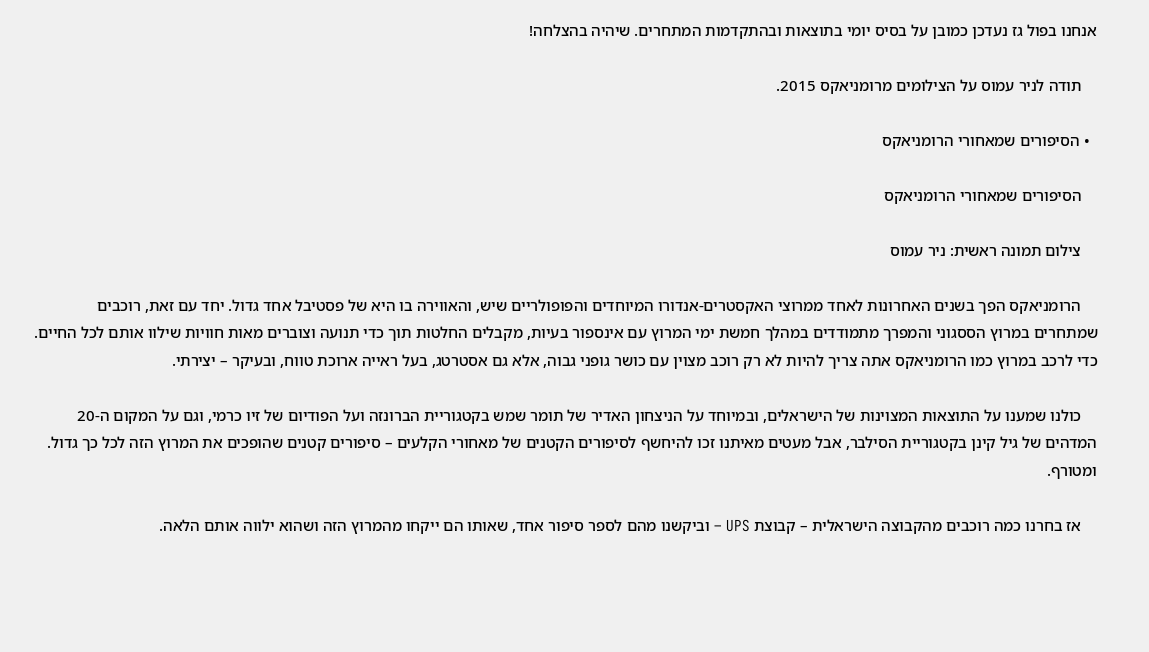אנחנו בפול גז נעדכן כמובן על בסיס יומי בתוצאות ובהתקדמות המתחרים. שיהיה בהצלחה!

    תודה לניר עמוס על הצילומים מרומניאקס 2015.

  • הסיפורים שמאחורי הרומניאקס

    הסיפורים שמאחורי הרומניאקס

    צילום תמונה ראשית: ניר עמוס

    הרומניאקס הפך בשנים האחרונות לאחד ממרוצי האקסטרים-אנדורו המיוחדים והפופולריים שיש, והאווירה בו היא של פסטיבל אחד גדול. יחד עם זאת, רוכבים שמתחרים במרוץ הססגוני והמפרך מתמודדים במהלך חמשת ימי המרוץ עם אינספור בעיות, מקבלים החלטות תוך כדי תנועה וצוברים מאות חוויות שילוו אותם לכל החיים. כדי לרכב במרוץ כמו הרומניאקס אתה צריך להיות לא רק רוכב מצוין עם כושר גופני גבוה, אלא גם אסטרטג, בעל ראייה ארוכת טווח, ובעיקר – יצירתי.

    כולנו שמענו על התוצאות המצוינות של הישראלים, ובמיוחד על הניצחון האדיר של תומר שמש בקטגוריית הברונזה ועל הפודיום של זיו כרמי, וגם על המקום ה-20 המדהים של גיל קינן בקטגוריית הסילבר, אבל מעטים מאיתנו זכו להיחשף לסיפורים הקטנים של מאחורי הקלעים – סיפורים קטנים שהופכים את המרוץ הזה לכל כך גדול. ומטורף.

    אז בחרנו כמה רוכבים מהקבוצה הישראלית – קבוצת UPS – וביקשנו מהם לספר סיפור אחד, שאותו הם ייקחו מהמרוץ הזה ושהוא ילווה אותם הלאה.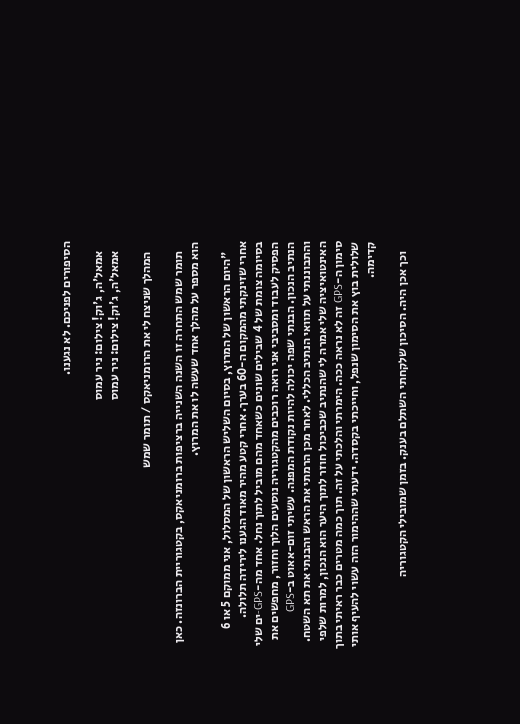הסיפורים לפניכם. לא נגענו.

    אמאל'ה, ג'וק! צילום: ניר עמוס
    אמאל'ה, ג'וק! צילום: ניר עמוס

    המהלך שניצח לי את הרומניאקס / תומר שמש

    תומר שמש התחרה זו השנה השנייה ברציפות ברומניאקס, בקטגוריית הברונזה. כאן הוא מספר על מהלך אחד שעשה לו את המרוץ.

    "היום הראשון של המרוץ, בסיום השליש הראשון של המסלול, אני ממוקם 5 או 6 אחרי שזינקתי מהמקום ה-60 בערך. אחרי קטע מהיר מאוד הגענו לירידה תלולה. בסיומה צומת של 4 שבילים שונים כשאחד מהם מוביל לתוך נחל. אחד מה-GPS-ים שלי הפסיק לעבוד ומסביבי אני רואה רוכבים מהקטגוריה נוסעים הלוך וחזור, מחפשים את הנתיב הנכון. הבנתי שפה יכולה להיות נקודת המפנה. עשיתי זום-אאוט ב-GPS והתבוננתי על תוואי הנתיב הכללי. לאחר מכן הרמתי את הראש והבנתי את תא השטח. האינטואיציה שלי אמרה לי שהנתיב שכביכול חוזר לתוך היער הוא הנכון, למרות שלפי סימון ה-GPS זה לא נראה ככה. הימרתי והלכתי על זה. תוך כמה מטרים כבר ראיתי בתוך שלולית בוץ את הסימון שנפל, וחייכתי בקסדה. ידעתי שההימור הזה עשוי להעיף אותי קדימה.

    וכך אכן היה. הסיכון שלקחתי השתלם בענק. בזמן שמובילי הקטגוריה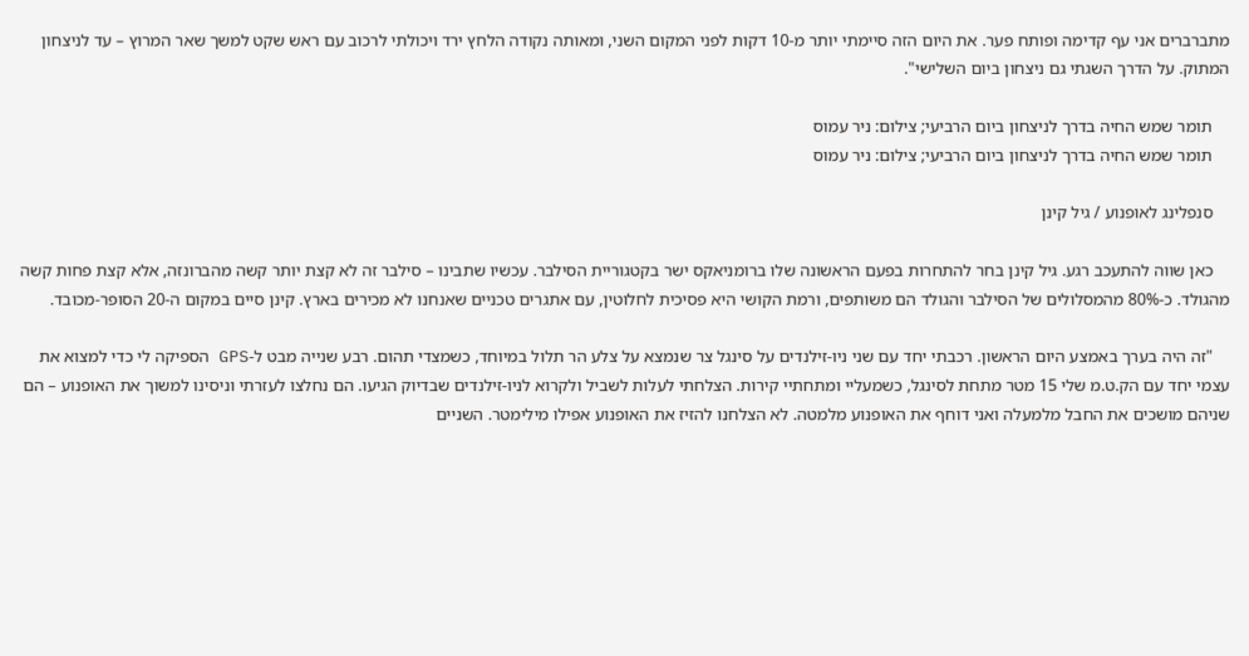מתברברים אני עף קדימה ופותח פער. את היום הזה סיימתי יותר מ-10 דקות לפני המקום השני, ומאותה נקודה הלחץ ירד ויכולתי לרכוב עם ראש שקט למשך שאר המרוץ – עד לניצחון המתוק. על הדרך השגתי גם ניצחון ביום השלישי".

    תומר שמש החיה בדרך לניצחון ביום הרביעי; צילום: ניר עמוס
    תומר שמש החיה בדרך לניצחון ביום הרביעי; צילום: ניר עמוס

    סנפלינג לאופנוע / גיל קינן

    כאן שווה להתעכב רגע. גיל קינן בחר להתחרות בפעם הראשונה שלו ברומניאקס ישר בקטגוריית הסילבר. עכשיו שתבינו – סילבר זה לא קצת יותר קשה מהברונזה, אלא קצת פחות קשה מהגולד. כ-80% מהמסלולים של הסילבר והגולד הם משותפים, ורמת הקושי היא פסיכית לחלוטין, עם אתגרים טכניים שאנחנו לא מכירים בארץ. קינן סיים במקום ה-20 הסופר-מכובד.

    "זה היה בערך באמצע היום הראשון. רכבתי יחד עם שני ניו-זילנדים על סינגל צר שנמצא על צלע הר תלול במיוחד, כשמצדי תהום. רבע שנייה מבט ל-GPS הספיקה לי כדי למצוא את עצמי יחד עם הק.ט.מ שלי 15 מטר מתחת לסינגל, כשמעליי ומתחתיי קירות. הצלחתי לעלות לשביל ולקרוא לניו-זילנדים שבדיוק הגיעו. הם נחלצו לעזרתי וניסינו למשוך את האופנוע – הם שניהם מושכים את החבל מלמעלה ואני דוחף את האופנוע מלמטה. לא הצלחנו להזיז את האופנוע אפילו מילימטר. השניים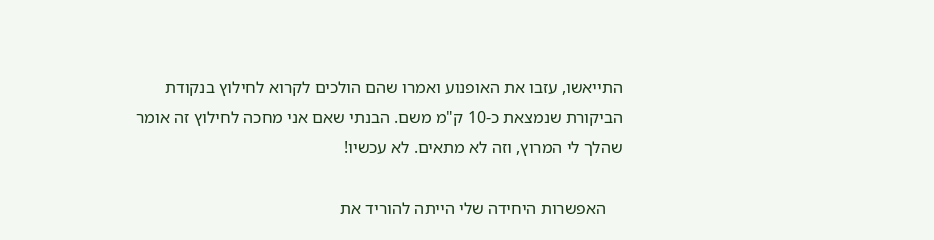התייאשו, עזבו את האופנוע ואמרו שהם הולכים לקרוא לחילוץ בנקודת הביקורת שנמצאת כ-10 ק"מ משם. הבנתי שאם אני מחכה לחילוץ זה אומר שהלך לי המרוץ, וזה לא מתאים. לא עכשיו!

    האפשרות היחידה שלי הייתה להוריד את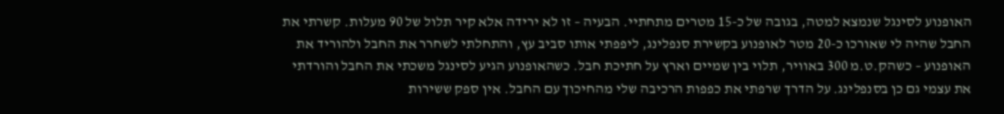האופנוע לסינגל שנמצא למטה, בגובה של כ-15 מטרים מתחתיי. הבעיה – זו לא ירידה אלא קיר תלול של 90 מעלות. קשרתי את החבל שהיה לי שאורכו כ-20 מטר לאופנוע בקשירת סנפלינג, ליפפתי אותו סביב עץ, והתחלתי לשחרר את החבל ולהוריד את האופנוע – כשהק.ט.מ 300 באוויר, תלוי בין שמיים וארץ על חתיכת חבל. כשהאופנוע הגיע לסינגל משכתי את החבל והורדתי את עצמי גם כן בסנפלינג. על הדרך שרפתי את כפפות הרכיבה שלי מהחיכוך עם החבל. אין ספק ששירות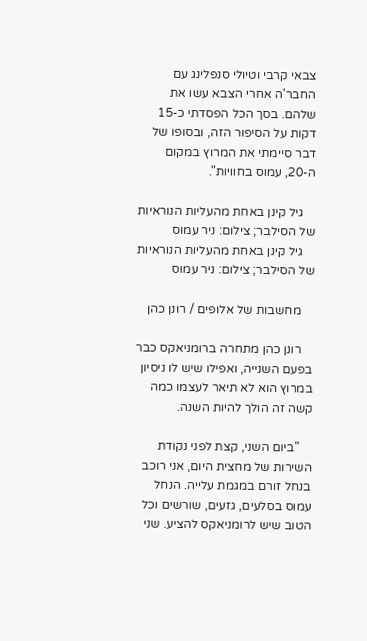צבאי קרבי וטיולי סנפלינג עם החבר'ה אחרי הצבא עשו את שלהם. בסך הכל הפסדתי כ-15 דקות על הסיפור הזה, ובסופו של דבר סיימתי את המרוץ במקום ה-20, עמוס בחוויות".

    גיל קינן באחת מהעליות הנוראיות של הסילבר; צילום: ניר עמוס
    גיל קינן באחת מהעליות הנוראיות של הסילבר; צילום: ניר עמוס

    מחשבות של אלופים / רונן כהן

    רונן כהן מתחרה ברומניאקס כבר בפעם השנייה, ואפילו שיש לו ניסיון במרוץ הוא לא תיאר לעצמו כמה קשה זה הולך להיות השנה.

    "ביום השני, קצת לפני נקודת השירות של מחצית היום, אני רוכב בנחל זורם במגמת עלייה. הנחל עמוס בסלעים, גזעים, שורשים וכל הטוב שיש לרומניאקס להציע. שני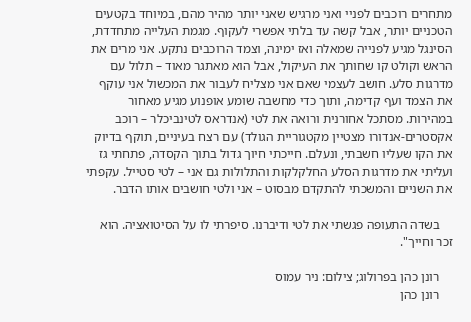מתחרים רוכבים לפניי ואני מרגיש שאני יותר מהיר מהם, במיוחד בקטעים הטכניים יותר, אבל קשה עד בלתי אפשרי לעקוף. מגמת העלייה מתחדדת, הסינגל מגיע לפנייה שמאלה ואז ימינה, וצמד הרוכבים נתקע. אני מרים את הראש וקולט קו שחותך את העיקול, אבל הוא מאתגר מאוד – תלול עם מדרגות סלע. חושב לעצמי שאם אני מצליח לעבור את המכשול אני עוקף את הצמד ועף קדימה, ותוך כדי מחשבה שומע אופנוע מגיע מאחור במהירות. מסתכל אחורנית ורואה את לטי (אנדראס לטינביכלר – רוכב אקסטרים-אנדורו מצטיין מקטגוריית הגולד) עם רצח בעיניים, תוקף בדיוק את הקו שעליו חשבתי, ונעלם. חייכתי חיוך גדול בתוך הקסדה, פתחתי גז ועליתי את מדרגות הסלע החלקלקות והתלולות גם אני – לטי סטייל. עקפתי את השניים והמשכתי להתקדם מבסוט – אני ולטי חושבים אותו הדבר.

    בשדה התעופה פגשתי את לטי ודיברנו. סיפרתי לו על הסיטואציה. הוא זכר וחייך".

    רונן כהן בפרולוג; צילום: ניר עמוס
    רונן כהן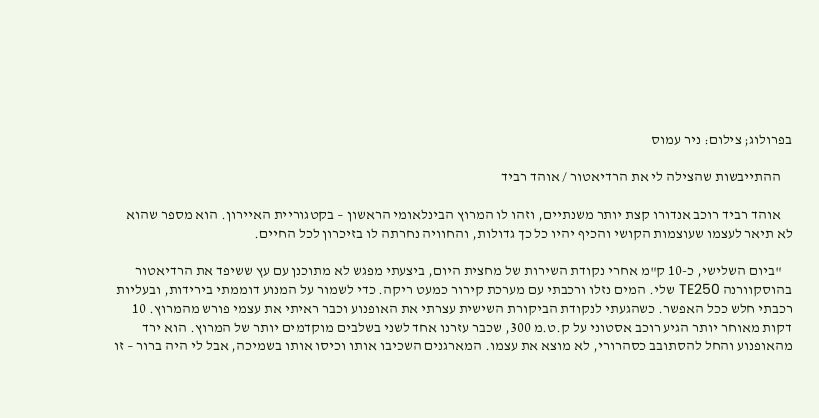בפרולוג; צילום: ניר עמוס

    ההתייבשות שהצילה לי את הרדיאטור / אוהד רביד

    אוהד רביד רוכב אנדורו קצת יותר משנתיים, וזהו לו המרוץ הבינלאומי הראשון – בקטגוריית האיירון. הוא מספר שהוא לא תיאר לעצמו שעוצמות הקושי והכיף יהיו כל כך גדולות, והחוויה נחרתה לו בזיכרון לכל החיים.

    "ביום השלישי, כ-10 ק"מ אחרי נקודת השירות של מחצית היום, ביצעתי מפגש לא מתוכנן עם עץ ששיפד את הרדיאטור בהוסקוורנה TE250 שלי. המים נזלו ורכבתי עם מערכת קירור כמעט ריקה. כדי לשמור על המנוע דוממתי בירידות, ובעליות רכבתי חלש ככל האפשר. כשהגעתי לנקודת הביקורת השישית עצרתי את האופנוע וכבר ראיתי את עצמי פורש מהמרוץ. 10 דקות מאוחר יותר הגיע רוכב אסטוני על ק.ט.מ 300, שכבר עזרנו אחד לשני בשלבים מוקדמים יותר של המרוץ. הוא ירד מהאופנוע והחל להסתובב כסהרורי, לא מוצא את עצמו. המארגנים השכיבו אותו וכיסו אותו בשמיכה, אבל לי היה ברור – זו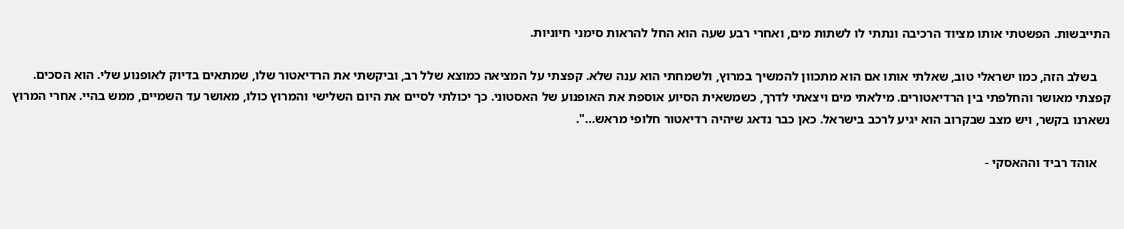התייבשות. הפשטתי אותו מציוד הרכיבה ונתתי לו לשתות מים, ואחרי רבע שעה הוא החל להראות סימני חיוניות.

    בשלב הזה, כמו ישראלי טוב, שאלתי אותו אם הוא מתכוון להמשיך במרוץ, ולשמחתי הוא ענה שלא. קפצתי על המציאה כמוצא שלל רב, וביקשתי את הרדיאטור שלו, שמתאים בדיוק לאופנוע שלי. הוא הסכים. קפצתי מאושר והחלפתי בין הרדיאטורים. מילאתי מים ויצאתי לדרך, כשמשאית הסיוע אוספת את האופנוע של האסטוני. כך יכולתי לסיים את היום השלישי והמרוץ כולו, מאושר עד השמיים, ממש בהיי. אחרי המרוץ נשארנו בקשר, ויש מצב שבקרוב הוא יגיע לרכב בישראל. כאן כבר נדאג שיהיה רדיאטור חלופי מראש…".

    אוהד רביד וההאסקי -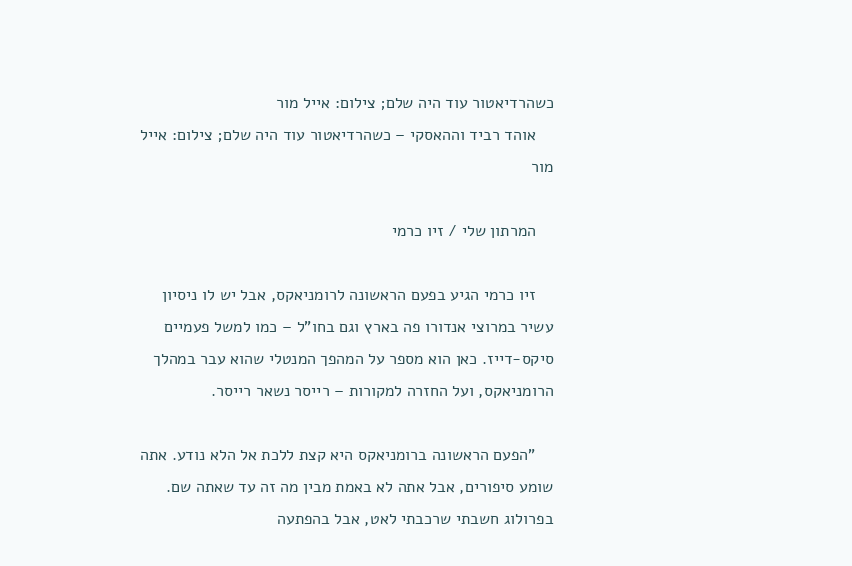כשהרדיאטור עוד היה שלם; צילום: אייל מור
    אוהד רביד וההאסקי – כשהרדיאטור עוד היה שלם; צילום: אייל מור

    המרתון שלי / זיו כרמי

    זיו כרמי הגיע בפעם הראשונה לרומניאקס, אבל יש לו ניסיון עשיר במרוצי אנדורו פה בארץ וגם בחו"ל – כמו למשל פעמיים סיקס-דייז. כאן הוא מספר על המהפך המנטלי שהוא עבר במהלך הרומניאקס, ועל החזרה למקורות – רייסר נשאר רייסר.

    "הפעם הראשונה ברומניאקס היא קצת ללכת אל הלא נודע. אתה שומע סיפורים, אבל אתה לא באמת מבין מה זה עד שאתה שם. בפרולוג חשבתי שרכבתי לאט, אבל בהפתעה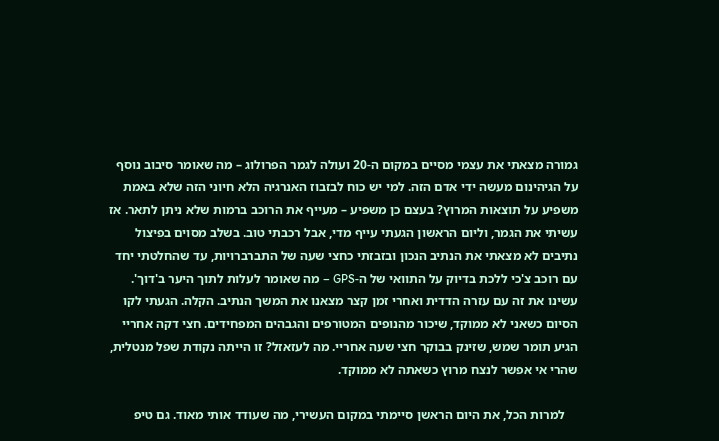גמורה מצאתי את עצמי מסיים במקום ה-20 ועולה לגמר הפרולוג – מה שאומר סיבוב נוסף על הגיהינום מעשה ידי אדם הזה. למי יש כוח לבזבוז האנרגיה הלא חיוני הזה שלא באמת משפיע על תוצאות המרוץ? בעצם כן משפיע – מעייף את הרוכב ברמות שלא ניתן לתאר. אז עשיתי את הגמר, וליום הראשון הגעתי עייף מדי, אבל רכבתי טוב. בשלב מסוים בפיצול נתיבים לא מצאתי את הנתיב הנכון ובזבזתי כחצי שעה של התברברויות, עד שהחלטתי יחד עם רוכב צ'כי ללכת בדיוק על התוואי של ה-GPS – מה שאומר לעלות לתוך היער ב'דוך'. עשינו את זה עם עזרה הדדית ואחרי זמן קצר מצאנו את המשך הנתיב. הקלה. הגעתי לקו הסיום כשאני לא ממוקד, שיכור מהנופים המטורפים והגבהים המפחידים. חצי דקה אחריי הגיע תומר שמש, שזינק בבוקר חצי שעה אחריי. מה לעזאזל? זו הייתה נקודת שפל מנטלית, שהרי אי אפשר לנצח מרוץ כשאתה לא ממוקד.

    למרות הכל, את היום הראשן סיימתי במקום העשירי, מה שעודד אותי מאוד. גם טיפ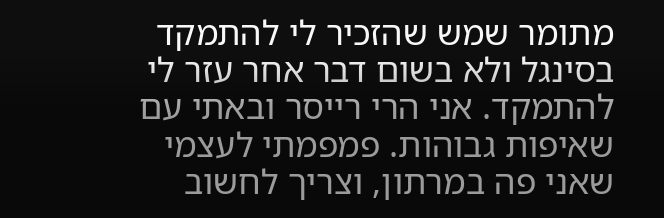מתומר שמש שהזכיר לי להתמקד בסינגל ולא בשום דבר אחר עזר לי להתמקד. אני הרי רייסר ובאתי עם שאיפות גבוהות. פמפמתי לעצמי שאני פה במרתון, וצריך לחשוב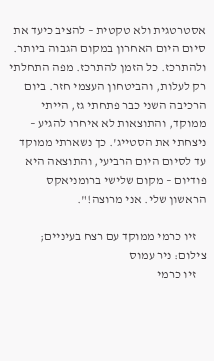אסטרטגית ולא טקטית – להציב כיעד את סיום היום האחרון במקום הגבוה ביותר. ולהתרכז. כל הזמן להתרכז. מפה התחלתי רק לעלות, והביטחון העצמי חזר. ביום הרכיבה השני כבר פתחתי גז, הייתי ממוקד, והתוצאות לא איחרו להגיע – ניצחתי את הסטייג'. כך נשארתי ממוקד עד לסיום היום הרביעי, והתוצאה היא פודיום – מקום שלישי ברומניאקס הראשון שלי. אני מרוצה!".

    זיו כרמי ממוקד עם רצח בעיניים; צילום: ניר עמוס
    זיו כרמי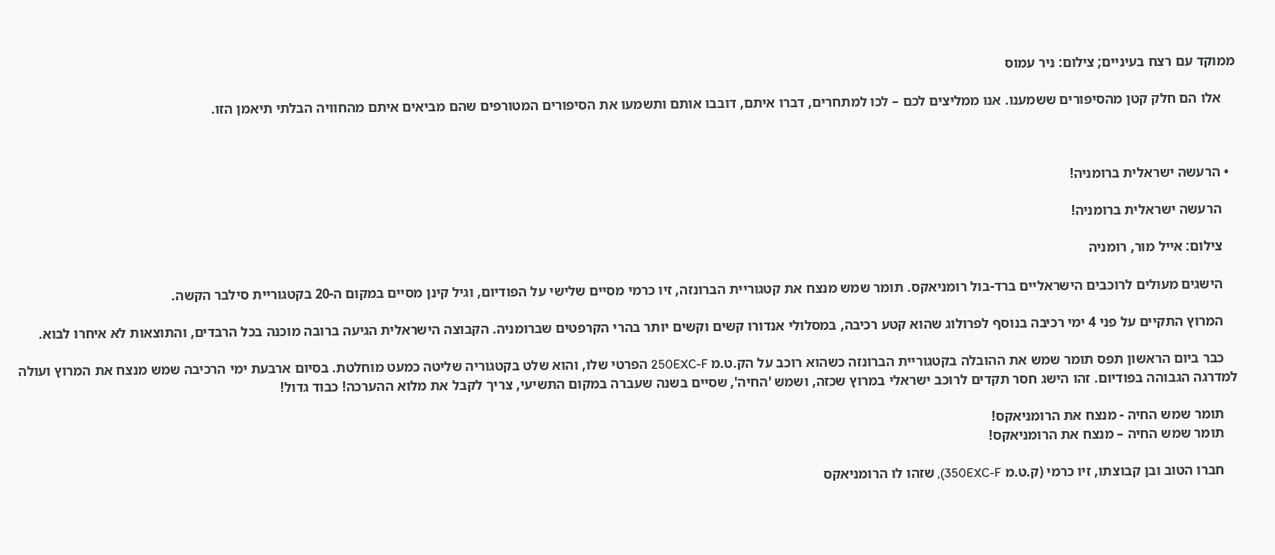ממוקד עם רצח בעיניים; צילום: ניר עמוס

    אלו הם חלק קטן מהסיפורים ששמענו. אנו ממליצים לכם – לכו למתחרים, דברו איתם, דובבו אותם ותשמעו את הסיפורים המטורפים שהם מביאים איתם מהחוויה הבלתי תיאמן הזו.



  • הרעשה ישראלית ברומניה!

    הרעשה ישראלית ברומניה!

    צילום: אייל מור, רומניה

    הישגים מעולים לרוכבים הישראליים ברד-בול רומניאקס. תומר שמש מנצח את קטגוריית הברונזה, זיו כרמי מסיים שלישי על הפודיום, וגיל קינן מסיים במקום ה-20 בקטגוריית סילבר הקשה.

    המרוץ התקיים על פני 4 ימי רכיבה בנוסף לפרולוג שהוא קטע רכיבה, במסלולי אנדורו קשים וקשים יותר בהרי הקרפטים שברומניה. הקבוצה הישראלית הגיעה ברובה מוכנה בכל הרבדים, והתוצאות לא איחרו לבוא.

    כבר ביום הראשון תפס תומר שמש את ההובלה בקטגוריית הברונזה כשהוא רוכב על הק.ט.מ 250EXC-F הפרטי שלו, והוא שלט בקטגוריה שליטה כמעט מוחלטת. בסיום ארבעת ימי הרכיבה שמש מנצח את המרוץ ועולה למדרגה הגבוהה בפודיום. זהו הישג חסר תקדים לרוכב ישראלי במרוץ שכזה, ושמש 'החיה', שסיים בשנה שעברה במקום התשיעי, צריך לקבל את מלוא ההערכה! כבוד גדול!

    תומר שמש החיה - מנצח את הרומניאקס!
    תומר שמש החיה – מנצח את הרומניאקס!

    חברו הטוב ובן קבוצתו, זיו כרמי (ק.ט.מ 350EXC-F), שזהו לו הרומניאקס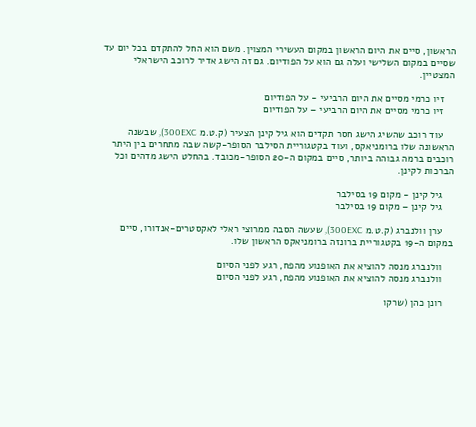הראשון, סיים את היום הראשון במקום העשירי המצוין. משם הוא החל להתקדם בכל יום עד שסיים במקום השלישי ועלה גם הוא על הפודיום. גם זה הישג אדיר לרוכב הישראלי המצטיין.

    זיו כרמי מסיים את היום הרביעי - על הפודיום
    זיו כרמי מסיים את היום הרביעי – על הפודיום

    עוד רוכב שהשיג הישג חסר תקדים הוא גיל קינן הצעיר (ק.ט.מ 300EXC), שבשנה הראשונה שלו ברומניאקס, ועוד בקטגוריית הסילבר הסופר-קשה שבה מתחרים בין היתר רוכבים ברמה גבוהה ביותר, סיים במקום ה-20 הסופר-מכובד. בהחלט הישג מדהים וכל הברכות לקינן.

    גיל קינן - מקום 19 בסילבר
    גיל קינן – מקום 19 בסילבר

    ערן וולנברג (ק.ט.מ 300EXC), שעשה הסבה ממרוצי ראלי לאקסטרים-אנדורו, סיים במקום ה-19 בקטגוריית ברונזה ברומניאקס הראשון שלו.

    וולנברג מנסה להוציא את האופנוע מהפח, רגע לפני הסיום
    וולנברג מנסה להוציא את האופנוע מהפח, רגע לפני הסיום

    רונן כהן (שרקו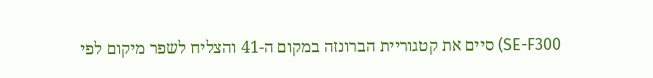SE-F300) סיים את קטגוריית הברונזה במקום ה-41 והצליח לשפר מיקום לפי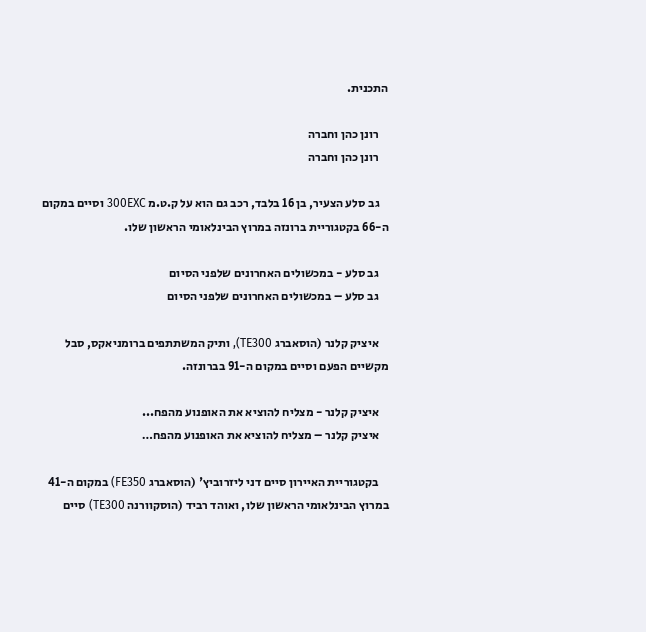התכנית.

    רונן כהן וחברה
    רונן כהן וחברה

    גב סלע הצעיר, בן 16 בלבד, רכב גם הוא על ק.ט.מ 300EXC וסיים במקום ה-66 בקטגוריית ברונזה במרוץ הבינלאומי הראשון שלו.

    גב סלע - במכשולים האחרונים שלפני הסיום
    גב סלע – במכשולים האחרונים שלפני הסיום

    איציק קלנר (הוסאברג TE300), ותיק המשתתפים ברומניאקס, סבל מקשיים הפעם וסיים במקום ה-91 בברונזה.

    איציק קלנר - מצליח להוציא את האופנוע מהפח...
    איציק קלנר – מצליח להוציא את האופנוע מהפח…

    בקטגוריית האיירון סיים דני ליזרוביץ' (הוסאברג FE350) במקום ה-41 במרוץ הבינלאומי הראשון שלו, ואוהד רביד (הוסקוורנה TE300) סיים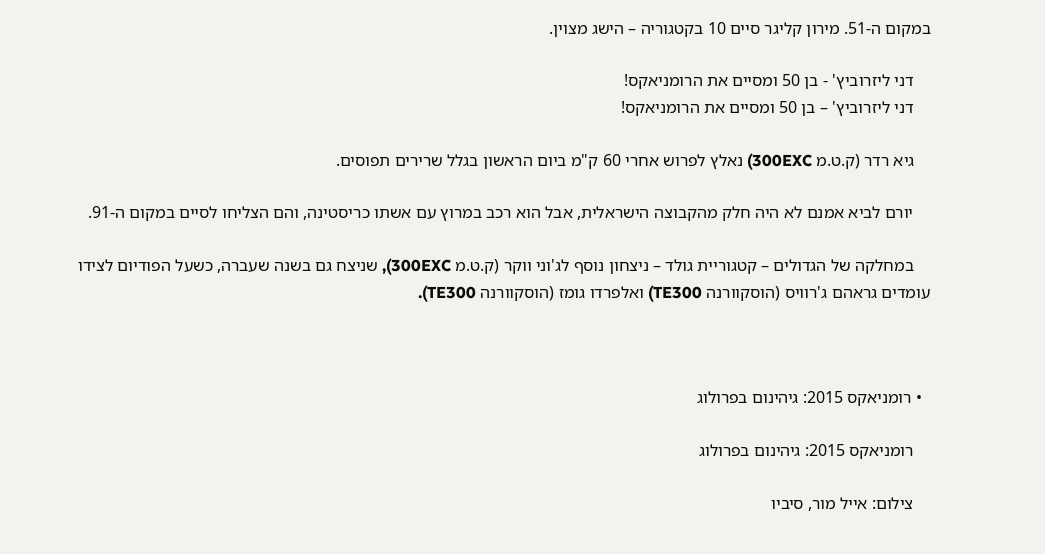במקום ה-51. מירון קליגר סיים 10 בקטגוריה – הישג מצוין.

    דני ליזרוביץ' - בן 50 ומסיים את הרומניאקס!
    דני ליזרוביץ' – בן 50 ומסיים את הרומניאקס!

    גיא רדר (ק.ט.מ 300EXC) נאלץ לפרוש אחרי 60 ק"מ ביום הראשון בגלל שרירים תפוסים.

    יורם לביא אמנם לא היה חלק מהקבוצה הישראלית, אבל הוא רכב במרוץ עם אשתו כריסטינה, והם הצליחו לסיים במקום ה-91.

    במחלקה של הגדולים – קטגוריית גולד – ניצחון נוסף לג'וני ווקר (ק.ט.מ 300EXC), שניצח גם בשנה שעברה, כשעל הפודיום לצידו עומדים גראהם ג'רוויס (הוסקוורנה TE300) ואלפרדו גומז (הוסקוורנה TE300).



  • רומניאקס 2015: גיהינום בפרולוג

    רומניאקס 2015: גיהינום בפרולוג

    צילום: אייל מור, סיביו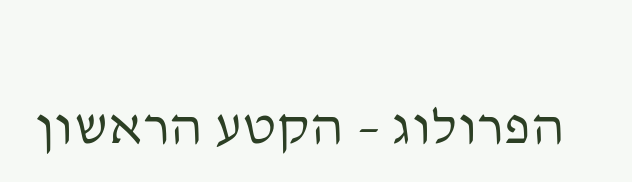הפרולוג – הקטע הראשון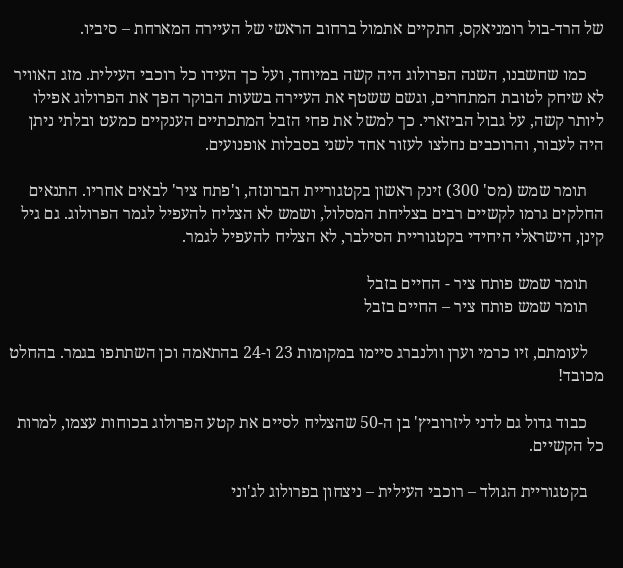של הרד-בול רומניאקס, התקיים אתמול ברחוב הראשי של העיירה המארחת – סיביו.

    כמו שחשבנו, השנה הפרולוג היה קשה במיוחד, ועל כך העידו כל רוכבי העילית. מזג האוויר לא שיחק לטובת המתחרים, וגשם ששטף את העיירה בשעות הבוקר הפך את הפרולוג אפילו ליותר קשה, על גבול הביזארי. כך למשל את פחי הזבל המתכתיים הענקיים כמעט ובלתי ניתן היה לעבור, והרוכבים נחלצו לעזור אחד לשני בסבלות אופנועים.

    תומר שמש (מס' 300) זינק ראשון בקטגוריית הברונזה, ו'פתח ציר' לבאים אחריו. התנאים החלקים גרמו לקשיים רבים בצליחת המסלול, ושמש לא הצליח להעפיל לגמר הפרולוג. גם גיל קינן, הישראלי היחידי בקטגוריית הסילבר, לא הצליח להעפיל לגמר.

    תומר שמש פותח ציר - החיים בזבל
    תומר שמש פותח ציר – החיים בזבל

    לעומתם, זיו כרמי וערן וולנברג סיימו במקומות 23 ו-24 בהתאמה וכן השתתפו בגמר. בהחלט מכובד!

    כבוד גדול גם לדני ליזרוביץ' בן ה-50 שהצליח לסיים את קטע הפרולוג בכוחות עצמו, למרות כל הקשיים.

    בקטגוריית הגולד – רוכבי העילית – ניצחון בפרולוג לג'וני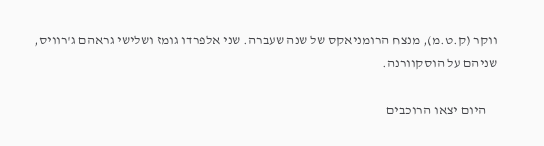ווקר (ק.ט.מ), מנצח הרומניאקס של שנה שעברה. שני אלפרדו גומז ושלישי גראהם ג'רוויס, שניהם על הוסקוורנה.

    היום יצאו הרוכבים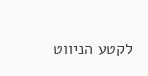לקטע הניווט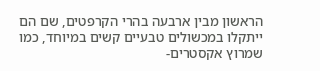הראשון מבין ארבעה בהרי הקרפטים, שם הם ייתקלו במכשולים טבעיים קשים במיוחד, כמו שמרוץ אקסטרים-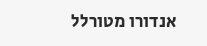אנדורו מטורלל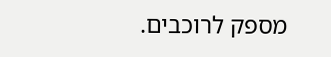מספק לרוכבים.